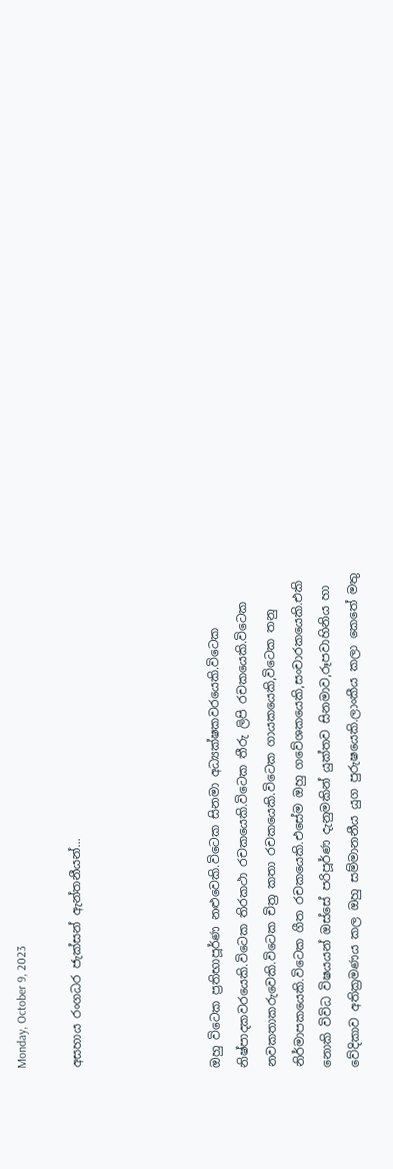Monday, October 9, 2023

අසහාය රංගධර ජැක්සන් ඇන්තනීයන්...




ඔහු විටෙක ප්‍රතිභාපූර්ණ නළුවෙකි.විටෙක සිනමා අධ්‍යක්ෂකවරයෙකි.විටෙක නිෂ්පාදකවරයෙකි.විටෙක තිරකථා රචකයෙකි.විටෙක තීරු ලිපි රචකයෙකි.විටෙක නවකතාකරුවෙකි.විටෙක චිත්‍ර කතා රචකයෙකි.විටෙක ගායකයෙකි,විටෙක තනු නිර්මාපකයෙකි.විටෙක ගීත රචකයෙකි.එසේම ඔහු ගවේශකයෙකි,සංචාරකයෙකි.එකි නොකි විවිධ විෂයයන් ඔස්සේ පරිපූර්ණ දැනුමකින් යුක්තව සිනමාව,රූපවාහිනිය හා වේදිකාව අතික්‍රමණය කල ඔහු සම්මානනීය යුග පුරුෂයෙකි.ලාංකීය කලා කෙතේ මතු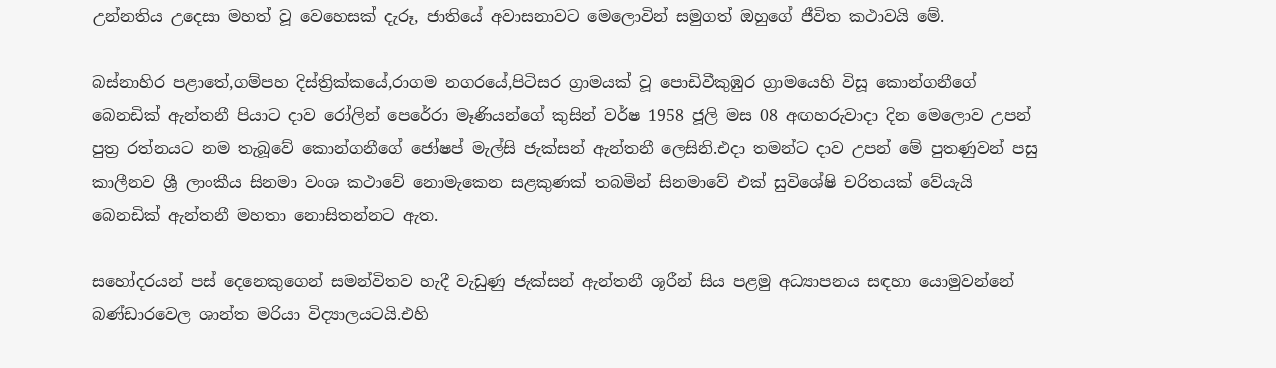උන්නතිය උදෙසා මහත් වූ වෙහෙසක් දැරූ, ජාතියේ අවාසනාවට මෙලොවින් සමුගත් ඔහුගේ ජීවිත කථාවයි මේ.

බස්නාහිර පළාතේ,ගම්පහ දිස්ත්‍රික්කයේ,රාගම නගරයේ,පිටිසර ග්‍රාමයක් වූ පොඩිවීකුඹුර ග්‍රාමයෙහි විසූ කොන්ගනීගේ බෙනඩික් ඇන්තනී පියාට දාව රෝලින් පෙරේරා මෑණියන්ගේ කුසින් වර්ෂ 1958 ජූලි මස 08 අඟහරුවාදා දින මෙලොව උපන් පුත්‍ර රත්නයට නම තැබූවේ කොන්ගනීගේ ජෝෂප් මැල්සි ජැක්සන් ඇන්තනී ලෙසිනි.එදා තමන්ට දාව උපන් මේ පුතණුවන් පසු කාලීනව ශ්‍රී ලාංකීය සිනමා වංශ කථාවේ නොමැකෙන සළකුණක් තබමින් සිනමාවේ එක් සුවිශේෂි චරිතයක් වේයැයි බෙනඩික් ඇන්තනී මහතා නොසිතන්නට ඇත.

සහෝදරයන් පස් දෙනෙකුගෙන් සමන්විතව හැදී වැඩුණු ජැක්සන් ඇන්තනී ශූරීන් සිය පළමු අධ්‍යාපනය සඳහා යොමුවන්නේ බණ්ඩාරවෙල ශාන්ත මරියා විද්‍යාලයටයි.එහි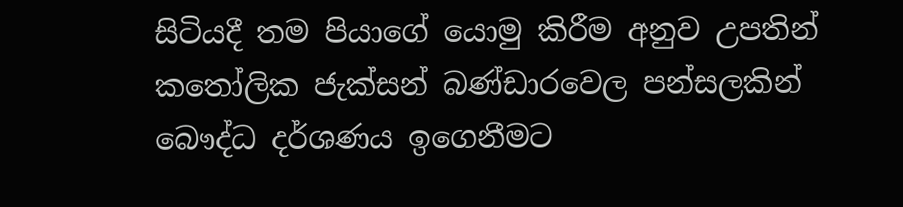සිටියදී තම පියාගේ යොමු කිරීම අනුව උපතින් කතෝලික ජැක්සන් බණ්ඩාරවෙල පන්සලකින් බෞද්ධ දර්ශණය ඉගෙනීමට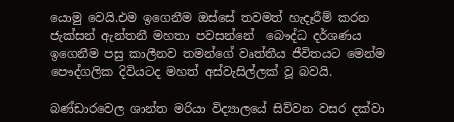යොමු වෙයි.එම ඉගෙනීම ඔස්සේ තවමත් හැදෑරීම් කරන ජැක්සන් ඇන්තනී මහතා පවසන්නේ  බෞද්ධ දර්ශණය ඉගෙනීම පසු කාලීනව තමන්ගේ වෘත්තීය ජීවිතයට මෙන්ම පෞද්ගලික දිවියටද මහත් අස්වැසිල්ලක් වූ බවයි.

බණ්ඩාරවෙල ශාන්ත මරියා විද්‍යාලයේ සිව්වන වසර දක්වා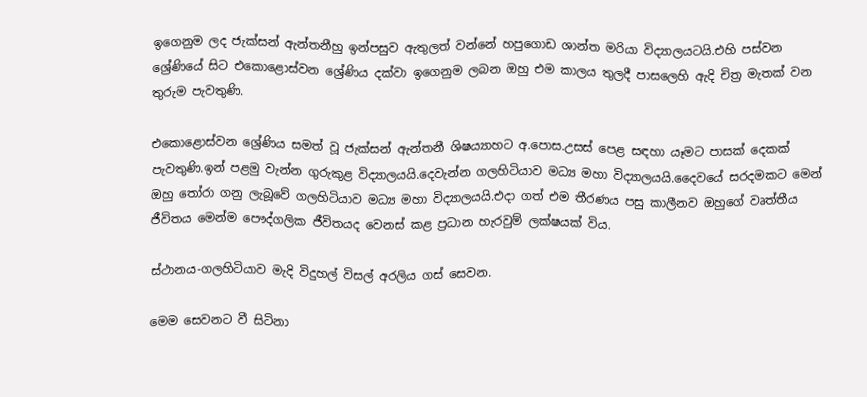ඉගෙනුම ලද ජැක්සන් ඇන්තනීහු ඉන්පසුව ඇතුලත් වන්නේ හපුගොඩ ශාන්ත මරියා විද්‍යාලයටයි.එහි පස්වන ශ්‍රේණියේ සිට එකොළොස්වන ශ්‍රේණිය දක්වා ඉගෙනුම ලබන ඔහු එම කාලය තුලදී පාසලෙහි ඇදි චිත්‍ර මැතක් වන තුරුම පැවතුණි.

එකොළොස්වන ශ්‍රේණිය සමත් වූ ජැක්සන් ඇන්තනී ශිෂය්‍යාහට අ.පොස.උසස් පෙළ සඳහා යෑමට පාසක් දෙකක් පැවතුණි.ඉන් පළමු වැන්න ගුරුකුළ විද්‍යාලයයි.දෙවැන්න ගලහිටියාව මධ්‍ය මහා විද්‍යාලයයි.දෛවයේ සරදමකට මෙන් ඔහු තෝරා ගනු ලැබූවේ ගලහිටියාව මධ්‍ය මහා විද්‍යාලයයි.එදා ගත් එම තීරණය පසු කාලීනව ඔහුගේ වෘත්තීය ජීවිතය මෙන්ම පෞද්ගලික ජීවිතයද වෙනස් කළ ප්‍රධාන හැරවුම් ලක්ෂයක් විය.

ස්ථානය-ගලහිටියාව මැදි විදුහල් විසල් අරලිය ගස් සෙවන.

මෙම සෙවනට වී සිටිනා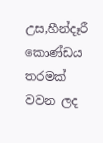උස,හීන්දෑරී කොණ්ඩය තරමක් වවන ලද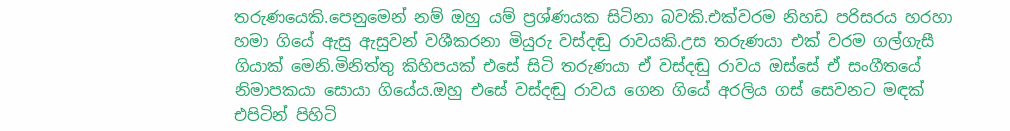තරුණයෙකි.පෙනුමෙන් නම් ඔහු යම් ප්‍රශ්ණයක සිටිනා බවකි.එක්වරම නිහඩ පරිසරය හරහා හමා ගියේ ඇසු ඇසුවන් වශීකරනා මියුරු වස්දඬු රාවයකි.උස තරුණයා එක් වරම ගල්ගැසී ගියාක් මෙනි.මිනිත්තු කිහිපයක් එසේ සිටි තරුණයා ඒ වස්දඬු රාවය ඔස්සේ ඒ සංගීතයේ නිමාපකයා සොයා ගියේය.ඔහු එසේ වස්දඬු රාවය ගෙන ගියේ අරලිය ගස් සෙවනට මඳක් එපිටින් පිහිටි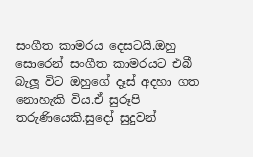සංගීත කාමරය දෙසටයි.ඔහු සොරෙන් සංගීත කාමරයට එබී බැලූ විට ඔහුගේ දෑස් අදහා ගත නොහැකි විය.ඒ සුරූපි තරුණියෙකි.සුදෝ සුදුවන්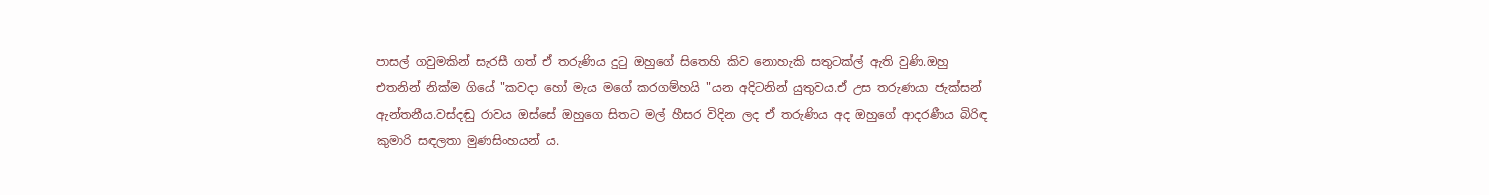පාසල් ගවුමකින් සැරසී ගත් ඒ තරුණිය දුටු ඔහුගේ සිතෙහි කිව නොහැකි සතුටක්ල් ඇති වුණි.ඔහු එතනින් නික්ම ගියේ "කවදා හෝ මැය මගේ කරගම්හයි "යන අදිටනින් යුතුවය.ඒ උස තරුණයා ජැක්සන් ඇන්තනීය.වස්දඬු රාවය ඔස්සේ ඔහුගෙ සිතට මල් හීසර විදින ලද ඒ තරුණිය අද ඔහුගේ ආදරණීය බිරිඳ කුමාරි සඳලතා මුණසිංහයන්‍ ය.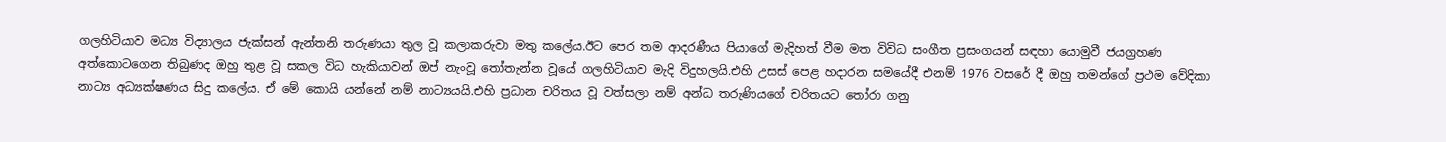ගලහිටියාව මධ්‍ය විද්‍යාලය ජැක්සන් ඇන්තනි තරුණයා තුල වූ කලාකරුවා මතු කලේය.ඊට පෙර තම ආදරණීය පියාගේ මැදිහත් වීම මත විවිධ සංගීත ප්‍රසංගයන් සඳහා යොමුවී ජයග්‍රහණ අත්කොටගෙන තිබුණද ඔහු තුළ වූ සකල විධ හැකියාවන් ඔප් නැංවූ තෝතැන්න වූයේ ගලහිටියාව මැදි විදුහලයි.එහි උසස් පෙළ හදාරන සමයේදී එනම් 1976 වසරේ දී ඔහු තමන්ගේ ප්‍රථම වේදිකා නාට්‍ය අධ්‍යක්ෂණය සිදු කලේය. ඒ මේ කොයි යන්නේ නම් නාට්‍යයයි.එහි ප්‍රධාන චරිතය වූ වත්සලා නම් අන්ධ තරුණියගේ චරිතයට තෝරා ගනු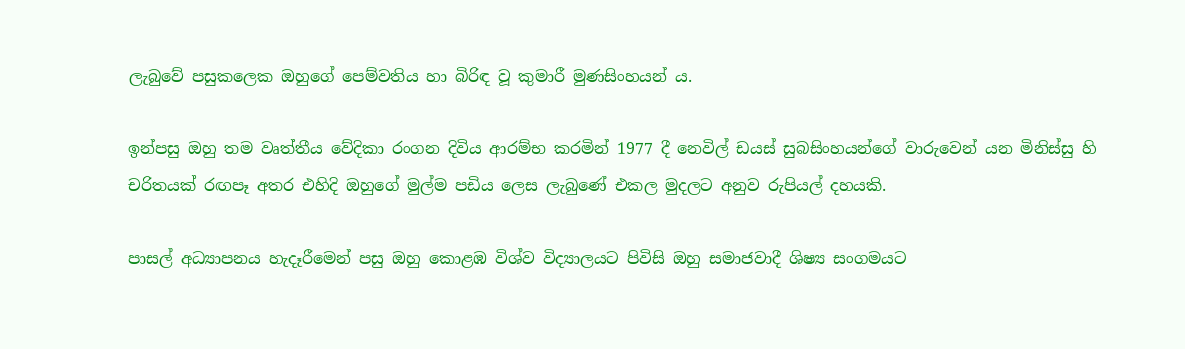ලැබුවේ පසුකලෙක ඔහුගේ පෙම්වතිය හා බිරිඳ වූ කුමාරී මුණසිංහයන්‍ ය.

ඉන්පසු ඔහු තම වෘත්තීය වේදිකා රංගන දිවිය ආරම්භ කරමින් 1977 දී නෙවිල් ඩයස් සුබසිංහයන්ගේ වාරුවෙන් යන මිනිස්සු හි චරිතයක් රඟපෑ අතර එහිදි ඔහුගේ මුල්ම පඩිය ලෙස ලැබුණේ එකල මුදලට අනුව රුපියල් දහයකි.

පාසල් අධ්‍යාපනය හැදෑරීමෙන් පසු ඔහු කොළඹ විශ්ව විද්‍යාලයට පිවිසි ඔහු සමාජවාදී ශිෂ්‍ය සංගමයට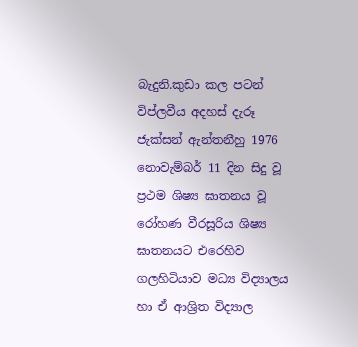බැදුනි.කුඩා කල පටන් විප්ලවීය අදහස් දැරූ ජැක්සන් ඇන්තනීහු 1976 නොවැම්බර් 11 දින සිදු වූ ප්‍රථම ශිෂ්‍ය ඝාතනය වූ රෝහණ වීරසූරිය ශිෂ්‍ය ඝාතනයට එරෙහිව ගලහිටියාව මධ්‍ය විද්‍යාලය හා ඒ ආශ්‍රිත විද්‍යාල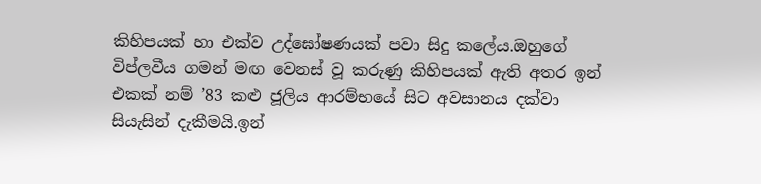කිහිපයක් හා එක්ව උද්ඝෝෂණයක් පවා සිදු කලේය.ඔහුගේ විප්ලවීය ගමන් මඟ වෙනස් වූ කරුණු කිහිපයක් ඇති අතර ඉන් එකක් නම් ’83 කළු ජූලිය ආරම්භයේ සිට අවසානය දක්වා සියැසින් දැකීමයි.ඉන්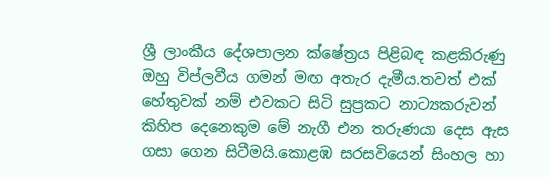ශ්‍රී ලාංකීය දේශපාලන ක්ෂේත්‍රය පිළිබඳ කළකිරුණු ඔහු විප්ලවීය ගමන් මඟ අතැර දැමීය.තවත් එක් හේතුවක් නම් එවකට සිටි සුප්‍රකට නාට්‍යකරුවන් කිහිප දෙනෙකුම මේ නැගී එන තරුණයා දෙස ඇස ගසා ගෙන සිටීමයි.කොළඹ සරසවියෙන් සිංහල හා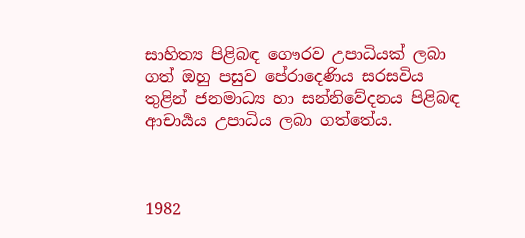සාහිත්‍ය පිළිබඳ ගෞරව උපාධියක් ලබා ගත් ඔහු පසුව පේරාදෙණිය සරසවිය තුළින් ජනමාධ්‍ය හා සන්නිවේදනය පිළිබඳ ආචාර්‍යය උපාධිය ලබා ගත්තේය.



1982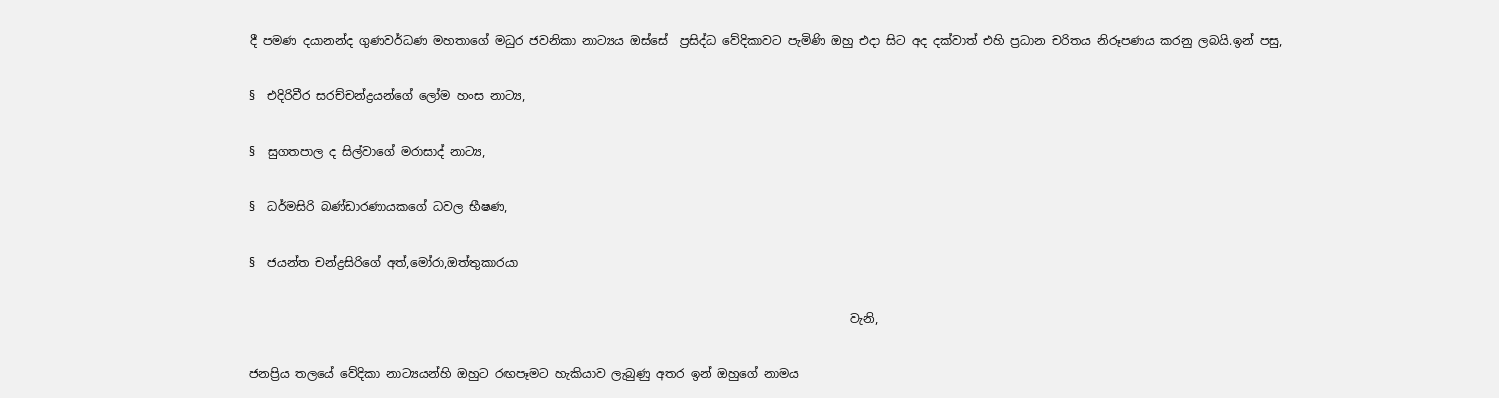දී පමණ දයානන්ද ගුණවර්ධණ මහතාගේ මධුර ජවනිකා නාට්‍යය ඔස්සේ  ප්‍රසිද්ධ වේදිකාවට පැමිණි ඔහු එදා සිට අද දක්වාත් එහි ප්‍රධාන චරිතය නිරූපණය කරනු ලබයි.ඉන් පසු,

§  එදිරිවීර සරච්චන්ද්‍රයන්ගේ ලෝම හංස නාට්‍ය,

§  සුගතපාල ද සිල්වාගේ මරාසාද් නාට්‍ය,

§  ධර්මසිරි බණ්ඩාරණායකගේ ධවල භීෂණ,

§  ජයන්ත චන්ද්‍රසිරිගේ අත්,මෝරා,ඔත්තුකාරයා

                                                                                                    වැනි,

ජනප්‍රිය තලයේ වේදිකා නාට්‍යයන්හි ඔහුට රඟපෑමට හැකියාව ලැබුණු අතර ඉන් ඔහුගේ නාමය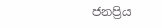ජනප්‍රිය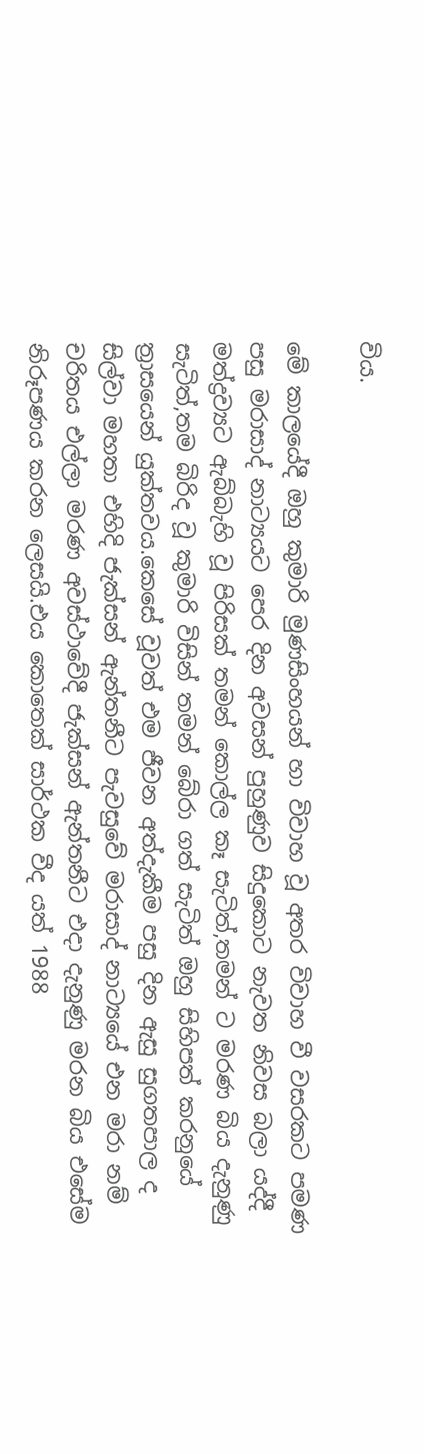විය.

මේ කාලයේදී ඔහු කුමාරි මුණසිංහයන් හා විවාහ වූ අතර විවාහ වී වසරකට පමණ පසු මරාසාද් නාට්‍යයට පෙර දින අවසන් පුහුණුව සිදුකොට නැවත නිවස බලා යද්දී මත්ද්‍රව්‍යට ඇබ්බැහි වූ පිරිසක් තමන් කොල්ල කෑ සැටිත්,තමන් ට මරණ බිය දැනුණු සැටිත්,තම බිරිද වූ කුමාරි විසින් තමන් බේරා ගත් සැටිත් ඔහු සිහිපත් කරනුයේ ත්‍රාසයෙන් යුක්තවය.කෙසේ වූවත් එම ජීවන අත්දැකීම පසු දින ඇසු සුගතපාල ද සිල්වා මහතා එහිදි ජැක්සන් ඇන්තනීට පැවසුවේ මරාසාද් නාට්‍යයේ එන මරා නම් චරිතය එල්ලා මරණ අවස්ථාවේදී ජැක්සන් ඇන්තනීට එදා දැනුණු මරන බිය එසේම නිරූපණය කරන ලෙසයි.එය කොතෙක් සාර්ථක වීද යත් 1988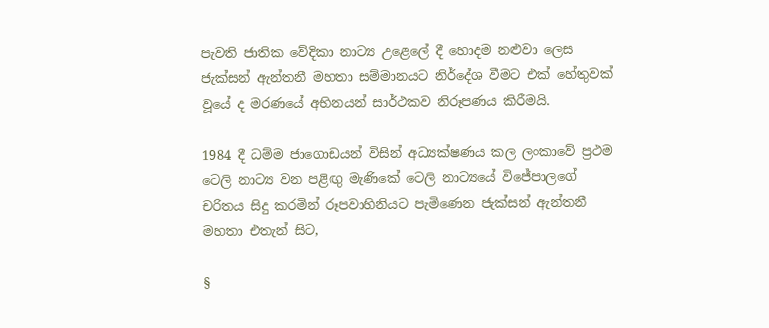පැවති ජාතික වේදිකා නාට්‍ය උළෙලේ දී හොදම නළුවා ලෙස ජැක්සන් ඇන්තනී මහතා සම්මානයට නිර්දේශ වීමට එක් හේතුවක් වූයේ ද මරණයේ අභිනයන් සාර්ථකව නිරූපණය කිරීමයි.

1984 දී ධම්ම ජාගොඩයන් විසින් අධ්‍යක්ෂණය කල ලංකාවේ ප්‍රථම ටෙලි නාට්‍ය වන පළිඟු මැණිකේ ටෙලි නාට්‍යයේ විජේපාලගේ චරිතය සිදු කරමින් රූපවාහිනියට පැමිණෙන ජැක්සන් ඇන්තනී මහතා එතැන් සිට,

§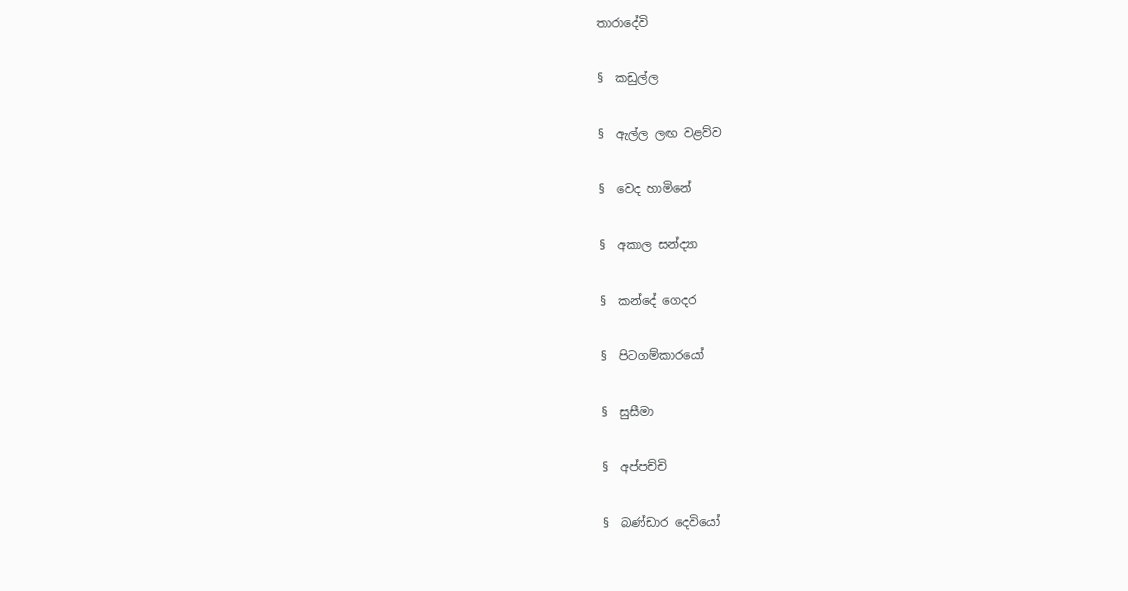තාරාදේවි

§  කඩුල්ල

§  ඇල්ල ලඟ වළව්ව

§  වෙද හාමිනේ

§  අකාල සන්ද්‍යා

§  කන්දේ ගෙදර

§  පිටගම්කාරයෝ

§  සුසීමා

§  අප්පච්චි

§  බණ්ඩාර දෙවියෝ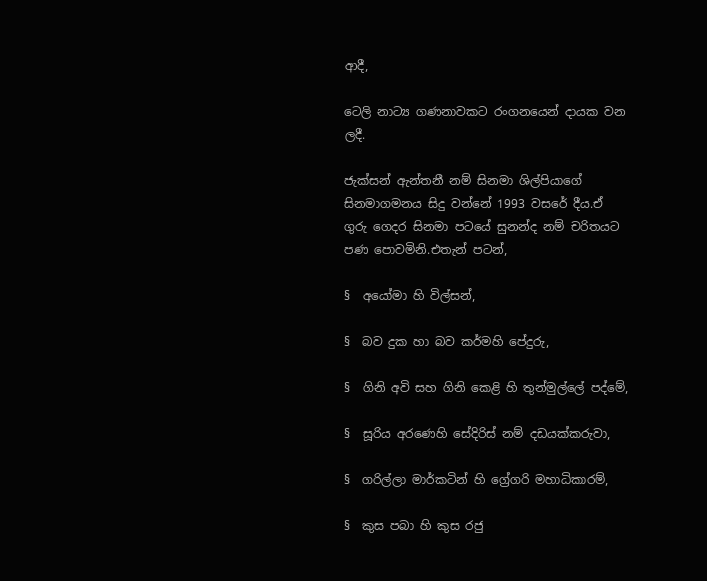ආදී,

ටෙලි නාට්‍ය ගණනාවකට රංගනයෙන් දායක වන ලදී.

ජැක්සන් ඇන්තනී නම් සිනමා ශිල්පියාගේ සිනමාගමනය සිදු වන්නේ 1993 වසරේ දීය.ඒ ගුරු ගෙදර සිනමා පටයේ සුනන්ද නම් චරිතයට පණ පොවමිනි.එතැන් පටන්,

§  අයෝමා හි විල්සන්,

§  බව දුක හා බව කර්මහි පේදුරු,

§  ගිනි අවි සහ ගිනි කෙළි හි තුන්මුල්ලේ පද්මේ,

§  සූරිය අරණෙහි සේදිරිස් නම් දඩයක්කරුවා,

§  ගරිල්ලා මාර්කටින් හි ග්‍රේගරි මහාධිකාරම්,

§  කුස පබා හි කුස රජු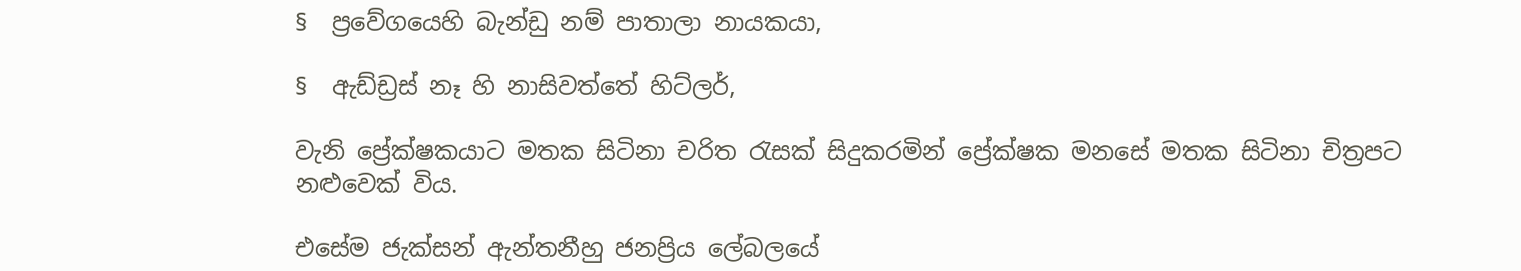§  ප්‍රවේගයෙහි බැන්ඩු නම් පාතාලා නායකයා,

§  ඇඩ්ඩ්‍රස් නෑ හි නාසිවත්තේ හිට්ලර්,

වැනි ප්‍රේක්ෂකයාට මතක සිටිනා චරිත රැසක් සිදුකරමින් ප්‍රේක්ෂක මනසේ මතක සිටිනා චිත්‍රපට නළුවෙක් විය.

එසේම ජැක්සන් ඇන්තනීහු ජනප්‍රිය ලේබලයේ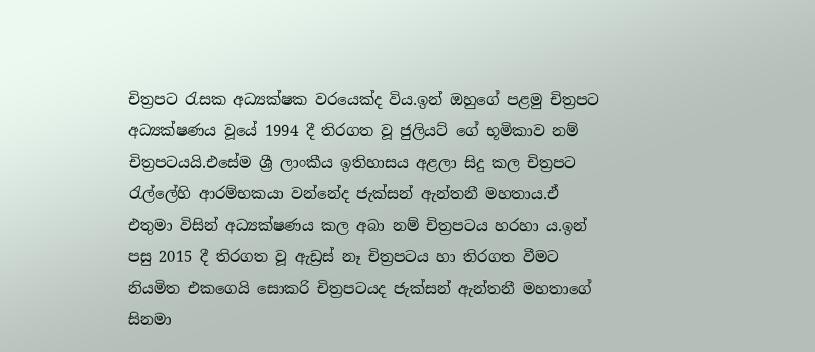චිත්‍රපට රැසක අධ්‍යක්ෂක වරයෙක්ද විය.ඉන් ඔහුගේ පළමු චිත්‍රපට අධ්‍යක්ෂණය වූයේ 1994 දී තිරගත වූ ජුලියට් ගේ භූමිකාව නම් චිත්‍රපටයයි.එසේම ශ්‍රී ලාංකීය ඉතිහාසය අළලා සිදු කල චිත්‍රපට රැල්ලේහි ආරම්භකයා වන්නේද ජැක්සන් ඇන්තනී මහතාය.ඒ එතුමා විසින් අධ්‍යක්ෂණය කල අබා නම් චිත්‍රපටය හරහා ය.ඉන් පසු 2015 දී තිරගත වූ ඇඩ්‍රස් නෑ චිත්‍රපටය හා තිරගත වීමට නියමිත එකගෙයි සොකරි චිත්‍රපටයද ජැක්සන් ඇන්තනී මහතාගේ සිනමා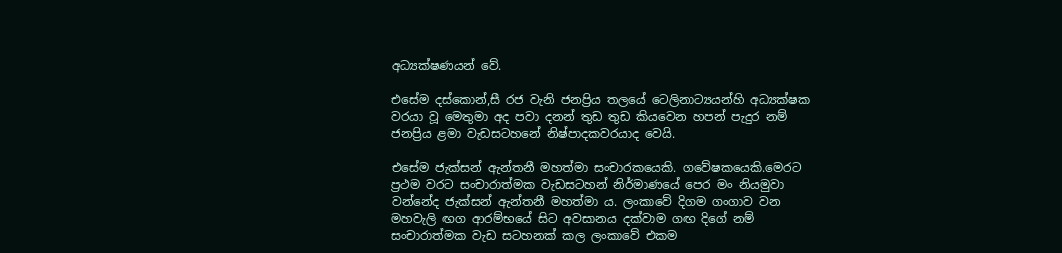අධ්‍යක්ෂණයන් වේ.

එසේම දස්කොන්,සී රජ වැනි ජනප්‍රිය තලයේ ටෙලිනාට්‍යයන්හි අධ්‍යක්ෂක වරයා වූ මෙතුමා අද පවා දනන් තුඩ තුඩ කියවෙන හපන් පැදුර නම් ජනප්‍රිය ළමා වැඩසටහනේ නිෂ්පාදකවරයාද වෙයි.

එසේම ජැක්සන් ඇන්‍තනී මහත්මා සංචාරකයෙකි. ගවේෂකයෙකි.මෙරට ප්‍රථම වරට සංචාරාත්මක වැඩසටහන් නිර්මාණයේ පෙර මං නියමුවා වන්නේද ජැක්සන් ඇන්තනී මහත්මා ය. ලංකාවේ දිගම ගංගාව වන මහවැලි ඟග ආරම්භයේ සිට අවසානය දක්වාම ගඟ දිගේ නම් සංචාරාත්මක වැඩ සටහනක් කල ලංකාවේ එකම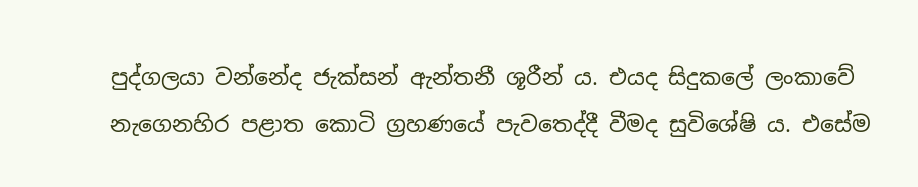පුද්ගලයා වන්නේද ජැක්සන් ඇන්තනී ශූරීන්‍ ය. එයද සිදුකලේ ලංකාවේ නැගෙනහිර පළාත කොටි ග්‍රහණයේ පැවතෙද්දී වීමද සුවිශේෂි ය. එසේම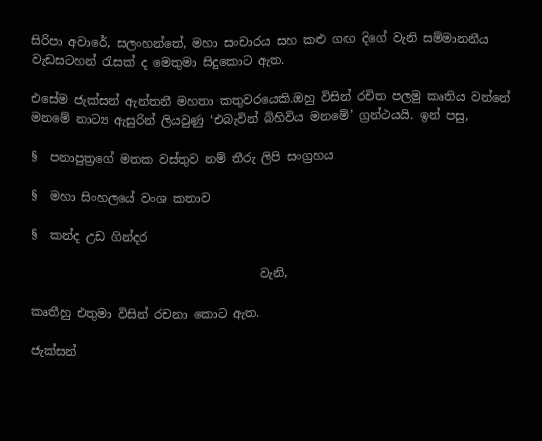සිරිපා අවාරේ, සලංහන්තේ, මහා සංචාරය සහ කළු ගඟ දිගේ වැනි සම්මානනීය වැඩසටහන් රැසක් ද මෙතුමා සිදුකොට ඇත.

එසේම ජැක්සන් ඇන්තනී මහතා කතුවරයෙකි.ඔහු විසින් රචිත පලමු කෘතිය වන්නේ මනමේ නාට්‍ය ඇසුරින් ලියවුණු ‘එබැවින් බිහිවිය මනමේ’ ග්‍රන්ථයයි. ඉන් පසු,

§  පනාපුත්‍රගේ මතක වස්තුව නම් තීරු ලිපි සංග්‍රහය

§  මහා සිංහලයේ වංශ කතාව

§  කන්ද උඩ ගින්දර

                                      වැනි,

කෘතීහු එතුමා විසින් රචනා කොට ඇත.

ජැක්සන්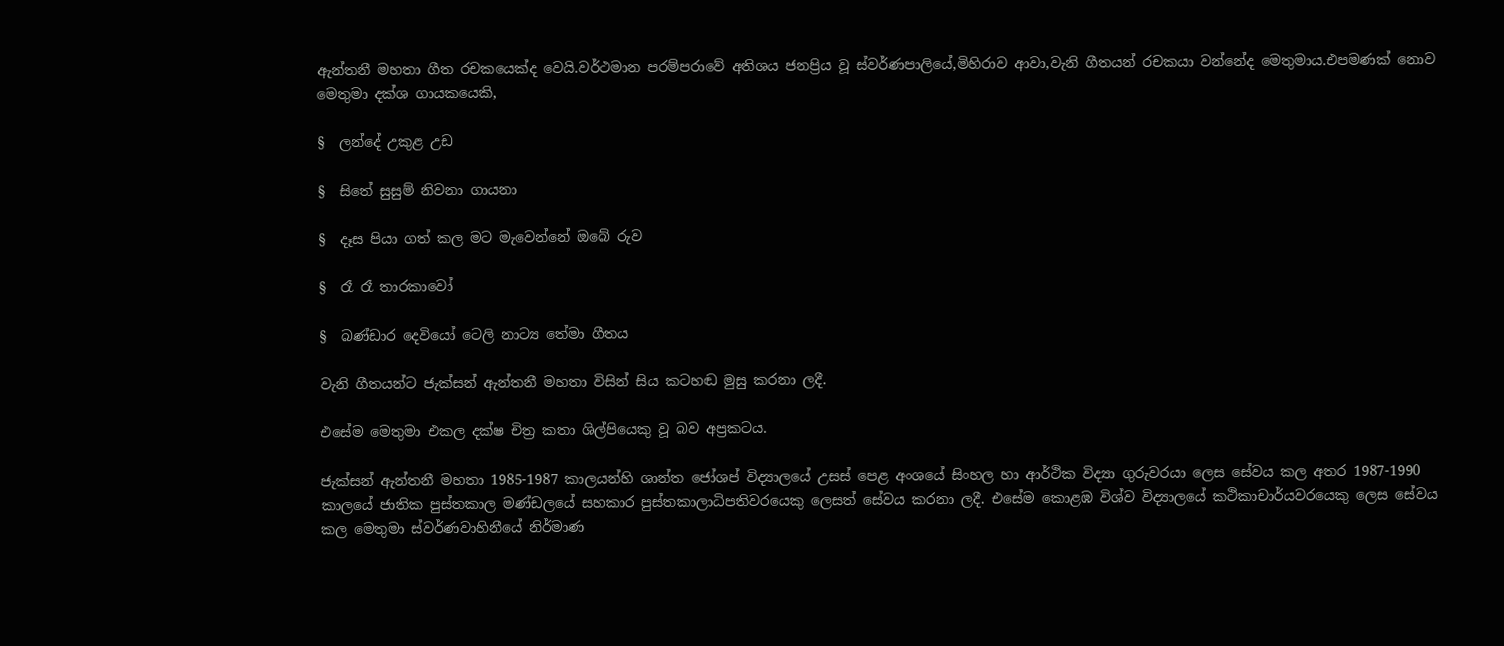ඇන්තනී මහතා ගීත රචකයෙක්ද වෙයි.වර්ථමාන පරම්පරාවේ අතිශය ජනප්‍රිය වූ ස්වර්ණපාලියේ,මිහිරාව ආවා,වැනි ගීතයන් රචකයා වන්නේද මෙතුමාය.එපමණක් නොව මෙතුමා දක්ශ ගායකයෙකි,

§  ලන්දේ උකුළ උඩ

§  සිතේ සුසුම් නිවනා ගායනා

§  දෑස පියා ගත් කල මට මැවෙන්නේ ඔබේ රුව

§  රෑ රෑ තාරකාවෝ

§  බණ්ඩාර දෙවියෝ ටෙලි නාට්‍ය තේමා ගීතය

වැනි ගීතයන්ට ජැක්සන් ඇන්තනී මහතා විසින් සිය කටහඬ මුසු කරනා ලදී.

එසේම මෙතුමා එකල දක්ෂ චිත්‍ර කතා ශිල්පියෙකු වූ බව අප්‍රකටය.

ජැක්සන් ඇන්තනී මහතා 1985-1987 කාලයන්හි ශාන්ත ජෝශප් විද්‍යාලයේ උසස් පෙළ අංශයේ සිංහල හා ආර්ථික විද්‍යා ගුරුවරයා ලෙස සේවය කල අතර 1987-1990 කාලයේ ජාතික පුස්තකාල මණ්ඩලයේ සහකාර පුස්තකාලාධිපතිවරයෙකු ලෙසත් සේවය කරනා ලදී. එසේම කොළඹ විශ්ව විද්‍යාලයේ කථිකාචාර්යවරයෙකු ලෙස සේවය කල මෙතුමා ස්වර්ණවාහිනීයේ නිර්මාණ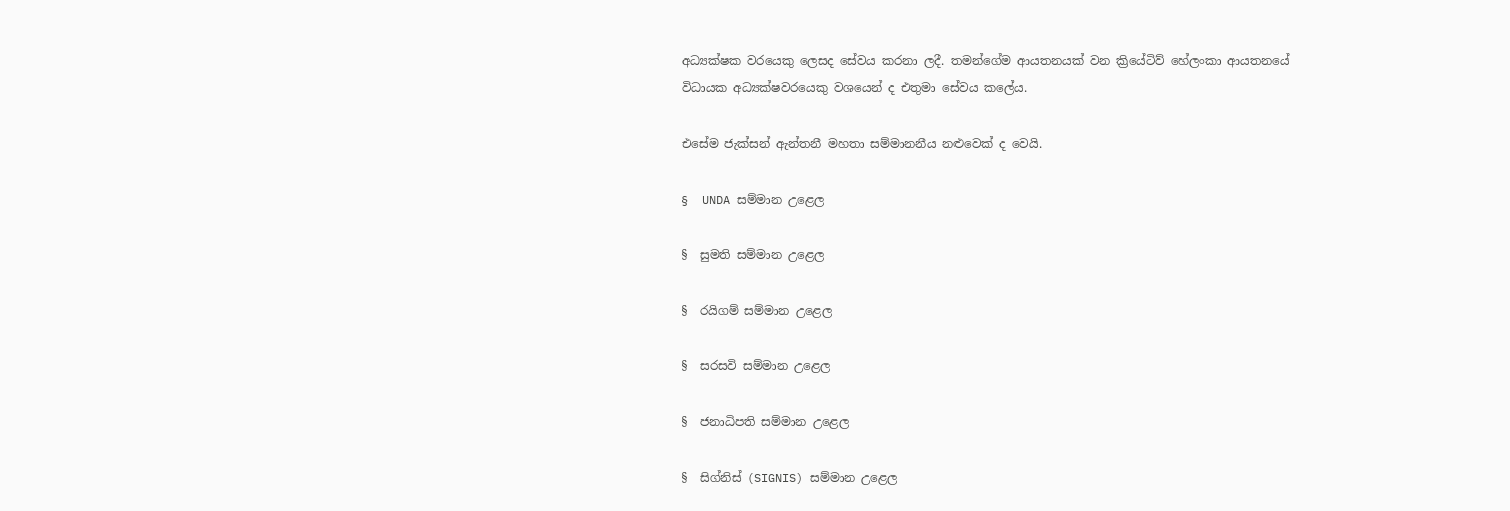අධ්‍යක්ෂක වරයෙකු ලෙසද සේවය කරනා ලදී. තමන්ගේම ආයතනයක් වන ක්‍රියේටිව් හේලංකා ආයතනයේ විධායක අධ්‍යක්ෂවරයෙකු වශයෙන් ද එතුමා සේවය කලේය.

එසේම ජැක්සන් ඇන්තනී මහතා සම්මානනීය නළුවෙක් ද වෙයි.

§  UNDA සම්මාන උළෙල

§  සුමති සම්මාන උළෙල

§  රයිගම් සම්මාන උළෙල

§  සරසවි සම්මාන උළෙල

§  ජනාධිපති සම්මාන උළෙල

§  සිග්නිස් (SIGNIS) සම්මාන උළෙල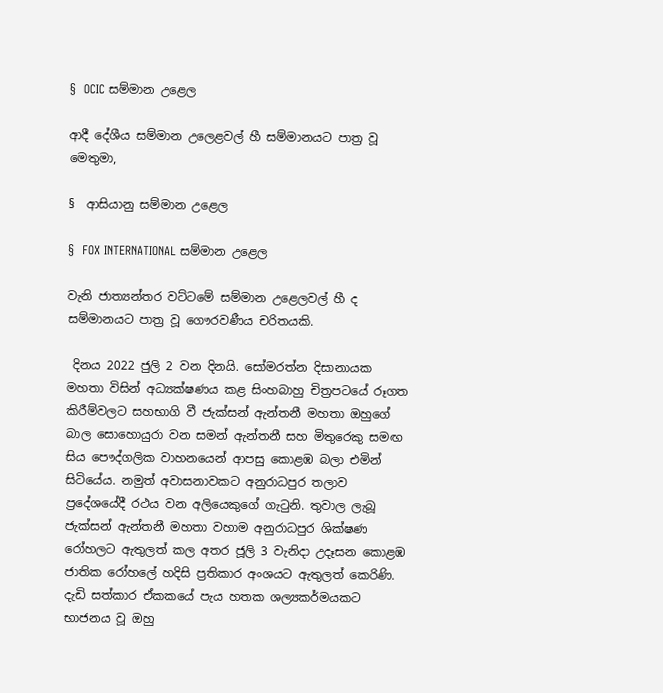§  OCIC සම්මාන උළෙල

ආදී දේශීය සම්මාන උලෙළවල් හී සම්මානයට පාත්‍ර වූ මෙතුමා,

§  ආසියානු සම්මාන උළෙල

§  FOX INTERNATIONAL සම්මාන උළෙල

වැනි ජාත්‍යන්තර වට්ටමේ සම්මාන උළෙලවල් හී ද සම්මානයට පාත්‍ර වූ ගෞරවණීය චරිතයකි.

 දිනය 2022 ජුලි 2 වන දිනයි. සෝමරත්න දිසානායක මහතා විසින් අධ්‍යක්ෂණය කළ සිංහබාහු චිත්‍රපටයේ රූගත කිරීම්වලට සහභාගි වී ජැක්සන් ඇන්තනී මහතා ඔහුගේ බාල සොහොයුරා වන සමන් ඇන්තනී සහ මිතුරෙකු සමඟ සිය පෞද්ගලික වාහනයෙන් ආපසු කොළඹ බලා එමින් සිටියේය. නමුත් අවාසනාවකට අනුරාධපුර තලාව ප්‍රදේශයේදී රථය වන අලියෙකුගේ ගැටුනි. තුවාල ලැබූ ජැක්සන් ඇන්තනී මහතා වහාම අනුරාධපුර ශික්ෂණ රෝහලට ඇතුලත් කල අතර ජූලි 3 වැනිදා උදෑසන කොළඹ ජාතික රෝහලේ හදිසි ප්‍රතිකාර අංශයට ඇතුලත් කෙරිණි. දැඩි සත්කාර ඒකකයේ පැය හතක ශල්‍යකර්මයකට භාජනය වූ ඔහු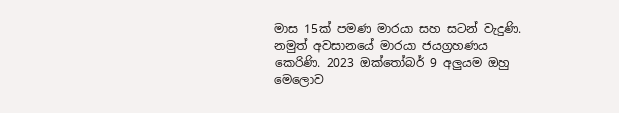මාස 15ක් පමණ මාරයා සහ සටන් වැදුණි. නමුත් අවසානයේ මාරයා ජයග්‍රහණය කෙරිණි. 2023 ඔක්තෝබර් 9 අලුයම ඔහු මෙලොව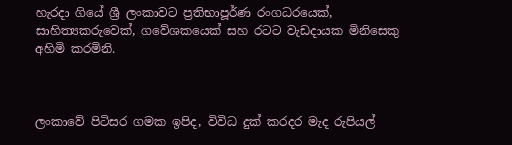හැරදා ගියේ ශ්‍රී ලංකාවට ප්‍රතිභාපූර්ණ රංගධරයෙක්, සාහිත්‍යකරුවෙක්, ගවේශකයෙක් සහ රටට වැඩදායක මිනිසෙකු අහිමි කරමිනි.



ලංකාවේ පිටිසර ගමක ඉපිද, විවිධ දුක් කරදර මැද රුපියල්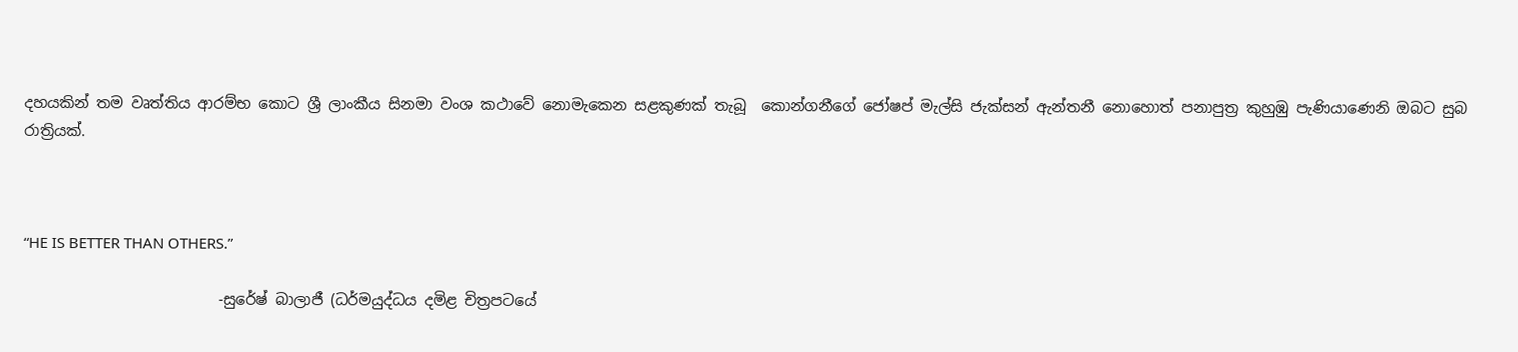දහයකින් තම වෘත්තිය ආරම්භ කොට ශ්‍රී ලාංකීය සිනමා වංශ කථාවේ නොමැකෙන සළකුණක් තැබූ  කොන්ගනීගේ ජෝෂප් මැල්සි ජැක්සන් ඇන්තනී නොහොත් පනාපුත්‍ර කුහුඹු පැණියාණෙනි ඔබට සුබ රාත්‍රියක්.



“HE IS BETTER THAN OTHERS.”

                          -සුරේෂ් බාලාජී (ධර්මයුද්ධය දමිළ චිත්‍රපටයේ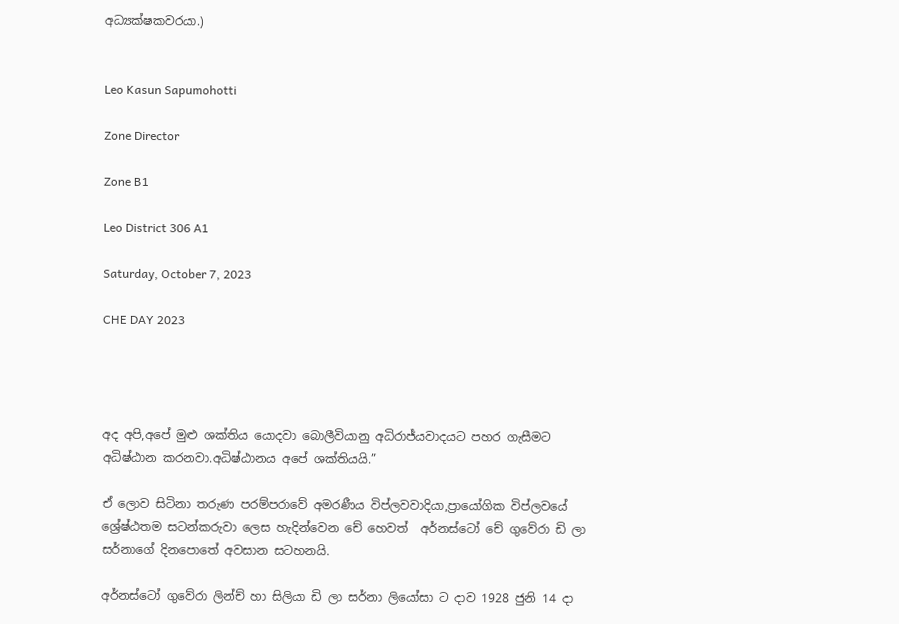අධ්‍යක්ෂකවරයා.)


Leo Kasun Sapumohotti

Zone Director

Zone B1

Leo District 306 A1

Saturday, October 7, 2023

CHE DAY 2023




අද අපි,අපේ මුළු ශක්තිය යොදවා බොලීවියානු අධිරාජ්යවාදයට පහර ගැසීමට අධිෂ්ඨාන කරනවා.අධිෂ්ඨානය අපේ ශක්තියයි.”

ඒ ලොව සිටිනා තරුණ පරම්පරාවේ අමරණීය විප්ලවවාදියා,ප්‍රායෝගික විප්ලවයේ ශ්‍රේෂ්ඨතම සටන්කරුවා ලෙස හැදින්වෙන චේ හෙවත්  අර්නස්ටෝ චේ ගුවේරා ඩි ලා සර්නාගේ දිනපොතේ අවසාන සටහනයි.

අර්නස්ටෝ ගුවේරා ලින්ච් හා සිලියා ඩි ලා සර්නා ලියෝසා ට දාව 1928 ජුනි 14 දා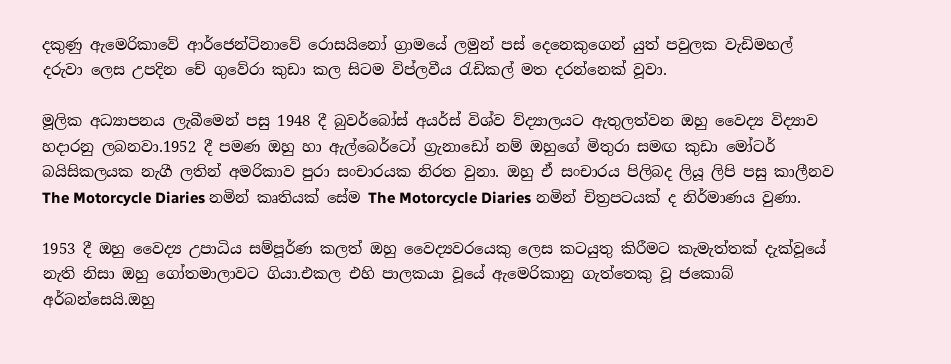දකුණු ඇමෙරිකාවේ ආර්ජෙන්ටිනාවේ රොසයිනෝ ග්‍රාමයේ ලමුන් පස් දෙනෙකුගෙන් යුත් පවුලක වැඩිමහල් දරුවා ලෙස උපදින චේ ගුවේරා කුඩා කල සිටම විප්ලවීය රැඩිකල් මත දරන්නෙක් වූවා.

මූලික අධ්‍යාපනය ලැබීමෙන් පසු 1948 දී බුවර්බෝස් අයර්ස් විශ්ව ව්ද්‍යාලයට ඇතුලත්වන ඔහු වෛද්‍ය විද්‍යාව හදාරනු ලබනවා.1952 දී පමණ ඔහු හා ඇල්බෙර්ටෝ ග්‍රැනාඩෝ නම් ඔහුගේ මිතුරා සමඟ කුඩා මෝටර් බයිසිකලයක නැගී ලතින් අමරිකාව පුරා සංචාරයක නිරත වුනා. ඔහු ඒ සංචාරය පිලිබද ලියූ ලිපි පසු කාලීනව The Motorcycle Diaries නමින් කෘතියක් සේම The Motorcycle Diaries නමින් චිත්‍රපටයක් ද නිර්මාණය වුණා.

1953 දී ඔහු වෛද්‍ය උපාධිය සම්පූර්ණ කලත් ඔහු වෛද්‍යවරයෙකු ලෙස කටයුතු කිරීමට කැමැත්තක් දැක්වූයේ නැති නිසා ඔහු ගෝතමාලාවට ගියා.එකල එහි පාලකයා වූයේ ඇමෙරිකානු ගැත්තෙකු වූ ජකොබ් අර්බන්සෙයි.ඔහු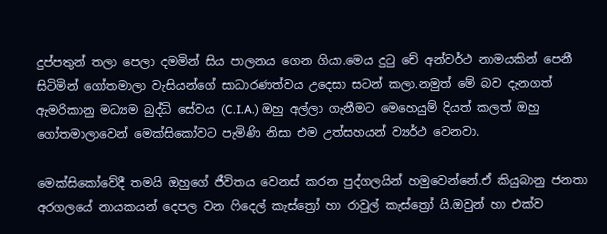දුප්පතුන් තලා පෙලා දමමින් සිය පාලනය ගෙන ගියා.මෙය දුටු චේ අන්වර්ථ නාමයකින් පෙනී සිටිමින් ගෝතමාලා වැසියන්ගේ සාධාරණත්වය උදෙසා සටන් කලා.නමුත් මේ බව දැනගත් ඇමරිකානු මධ්‍යම බුද්ධි සේවය (C.I.A.) ඔහු අල්ලා ගැනීමට මෙහෙයුම් දියත් කලත් ඔහු ගෝතමාලාවෙන් මෙක්සිකෝවට පැමිණි නිසා එම උත්සහයන් ව්‍යර්ථ වෙනවා.

මෙක්සිකෝවේදී තමයි ඔහුගේ ජීවිතය වෙනස් කරන පුද්ගලයින් හමුවෙන්නේ.ඒ කියුබානු ජනතා අරගලයේ නායකයන් දෙපල වන ෆිදෙල් කැස්ත්‍රෝ හා රාවුල් කැස්ත්‍රෝ යි.ඔවුන් හා එක්ව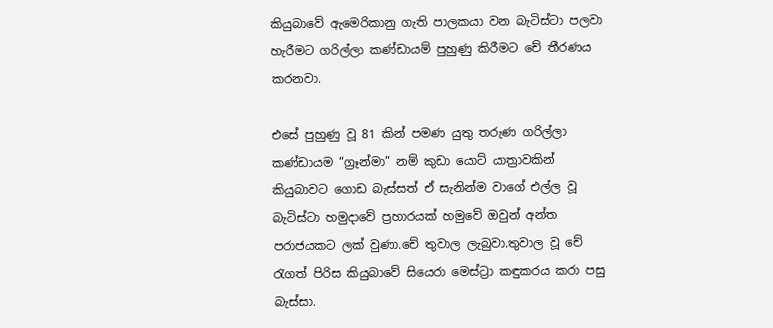කියුබාවේ ඇමෙරිකානු ගැති පාලකයා වන බැටිස්ටා පලවා හැරීමට ගරිල්ලා කණ්ඩායම් පුහුණු කිරීමට චේ තීරණය කරනවා.

එසේ පුහුණු වූ 81 කින් පමණ යුතු තරුණ ගරිල්ලා කණ්ඩායම “ග්‍රෑන්මා” නම් කුඩා යොට් යාත්‍රාවකින් කියුබාවට ගොඩ බැස්සත් ඒ සැනින්ම වාගේ එල්ල වූ බැටිස්ටා හමුදාවේ ප්‍රහාරයක් හමුවේ ඔවුන් අන්ත පරාජයකට ලක් වුණා.චේ තුවාල ලැබුවා.තුවාල වූ චේ රැගත් පිරිස කියුබාවේ සියෙරා මෙස්ට්‍රා කඳුකරය කරා පසු බැස්සා.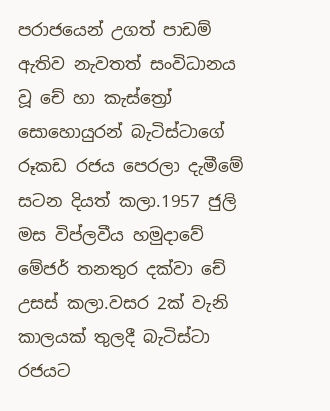පරාජයෙන් උගත් පාඩම් ඇතිව නැවතත් සංවිධානය වූ චේ හා කැස්ත්‍රෝ සොහොයුරන් බැටිස්ටාගේ රූකඩ රජය පෙරලා දැමීමේ සටන දියත් කලා.1957 ජුලි මස විප්ලවීය හමුදාවේ මේජර් තනතුර දක්වා චේ උසස් කලා.වසර 2ක් වැනි කාලයක් තුලදී බැටිස්ටා රජයට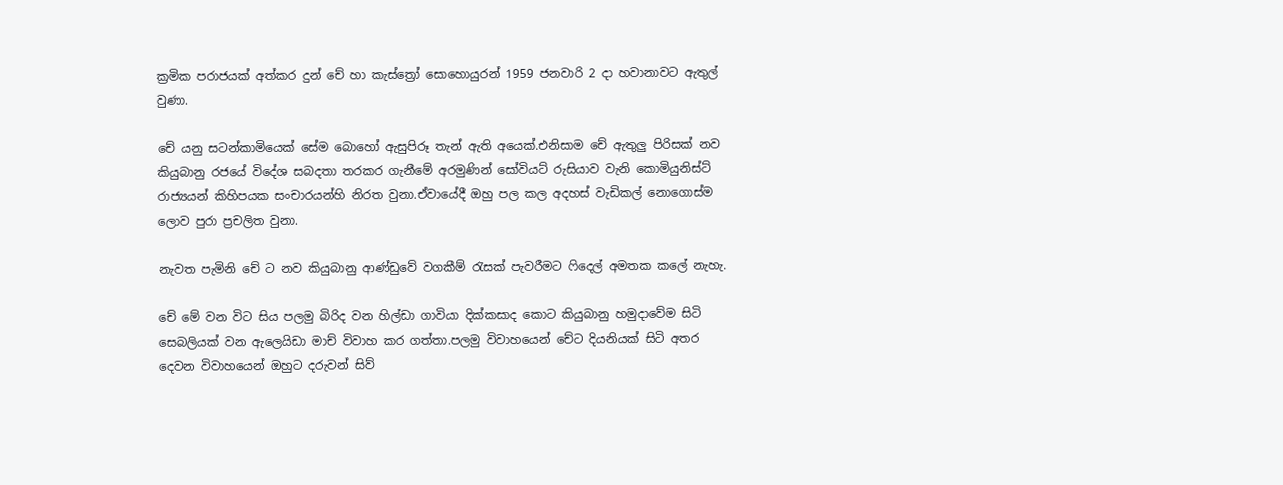ක්‍රමික පරාජයක් අත්කර දුන් චේ හා කැස්ත්‍රෝ සොහොයුරන් 1959 ජනවාරි 2 දා හවානාවට ඇතුල් වුණා.

චේ යනු සටන්කාමියෙක් සේම බොහෝ ඇසුපිරූ තැන් ඇති අයෙක්.එනිසාම චේ ඇතුලු පිරිසක් නව කියුබානු රජයේ විදේශ සබදතා තරකර ගැනීමේ අරමුණින් සෝවියට් රුසියාව වැනි කොමියුනිස්ට් රාජ්‍යයන් කිහිපයක සංචාරයන්හි නිරත වුනා.ඒවායේදී ඔහු පල කල අදහස් වැඩිකල් නොගොස්ම ලොව පුරා ප්‍රචලිත වුනා.

නැවත පැමිනි චේ ට නව කියුබානු ආණ්ඩුවේ වගකීම් රැසක් පැවරීමට ෆිදෙල් අමතක කලේ නැහැ.

චේ මේ වන විට සිය පලමු බිරිද වන හිල්ඩා ගාවියා දික්කසාද කොට කියුබානු හමුදාවේම සිටි සෙබලියක් වන ඇලෙයිඩා මාච් විවාහ කර ගත්තා.පලමු විවාහයෙන් චේට දියනියක් සිටි අතර දෙවන විවාහයෙන් ඔහුට දරුවන් සිව්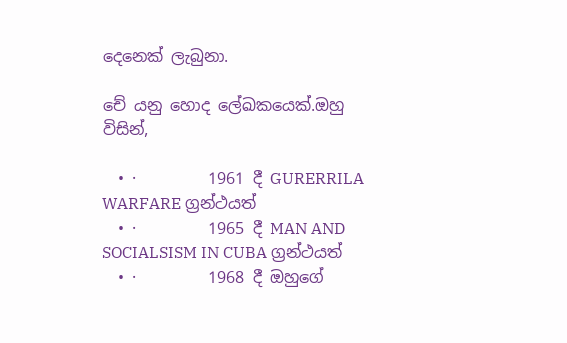දෙනෙක් ලැබුනා.

චේ යනු හොද ලේඛකයෙක්.ඔහු විසින්,

  • ·         1961 දී GURERRILA WARFARE ග්‍රන්ථයත්
  • ·         1965 දී MAN AND SOCIALSISM IN CUBA ග්‍රන්ථයත්
  • ·         1968 දී ඔහුගේ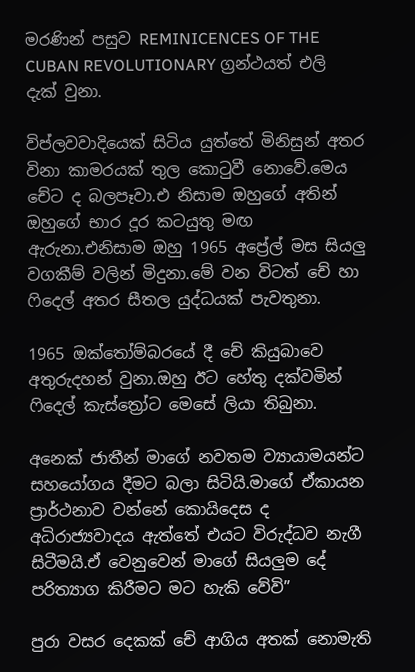මරණින් පසුව REMINICENCES OF THE CUBAN REVOLUTIONARY ග්‍රන්ථයත් එලි දැක් වුනා.

විප්ලවවාදියෙක් සිටිය යුත්තේ මිනිසුන් අතර විනා කාමරයක් තුල කොටුවී නොවේ.මෙය චේට ද බලපෑවා.එ නිසාම ඔහුගේ අතින් ඔහුගේ භාර දූර කටයුතු මඟ ඇරුනා.එනිසාම ඔහු 1965 අප්‍රේල් මස සියලු වගකීම් වලින් මිදුනා.මේ වන විටත් චේ හා ෆිදෙල් අතර සීතල යුද්ධයක් පැවතුනා.

1965 ඔක්තෝම්බරයේ දී චේ කියුබාවෙ අතුරුදහන් වුනා.ඔහු ඊට හේතු දක්වමින් ෆිදෙල් කැස්ත්‍රෝට මෙසේ ලියා තිබුනා.

අනෙක් ජාතීන් මාගේ නවතම ව්‍යායාමයන්ට සහයෝගය දීමට බලා සිටියි.මාගේ ඒකායන ප්‍රාර්ථනාව වන්නේ කොයිදෙස ද අධිරාජ්‍යවාදය ඇත්තේ එයට විරුද්ධව නැගී සිටීමයි.ඒ වෙනුවෙන් මාගේ සියලුම දේ පරිත්‍යාග කිරීමට මට හැකි වේවි”

පුරා වසර දෙකක් චේ ආගිය අතක් නොමැති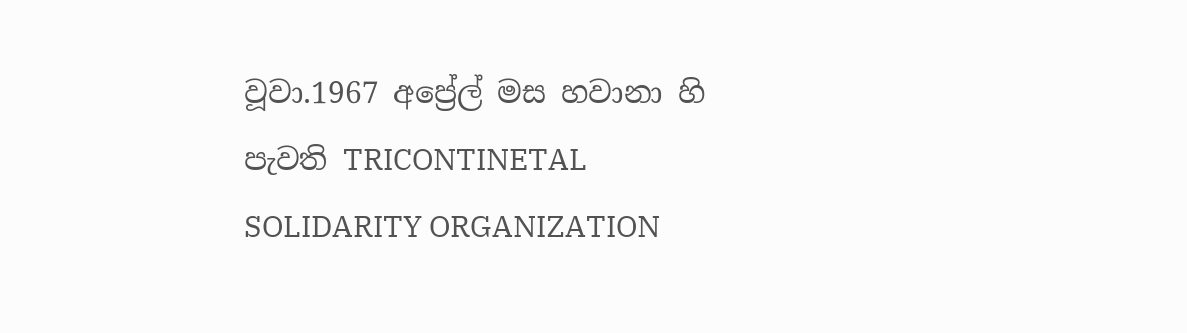වූවා.1967 අප්‍රේල් මස හවානා හි පැවති TRICONTINETAL SOLIDARITY ORGANIZATION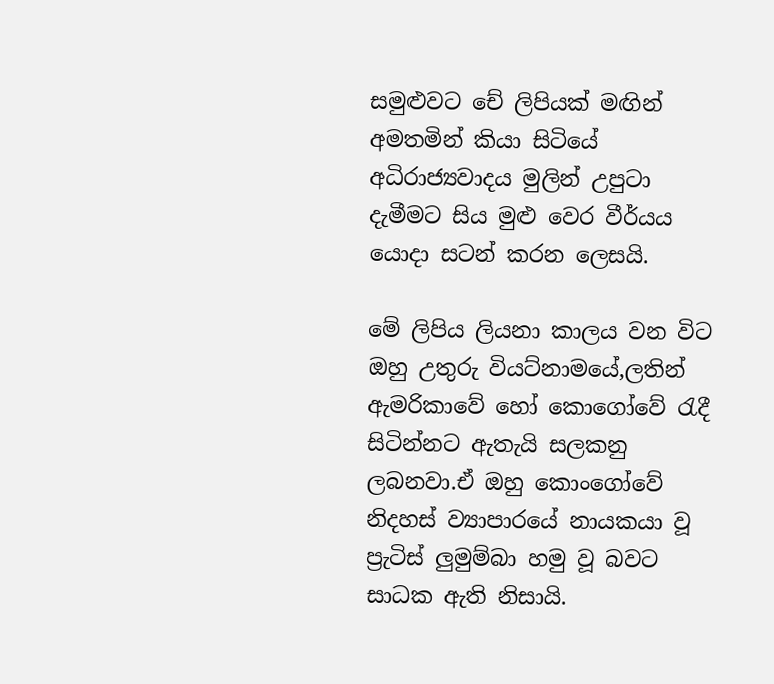සමුළුවට චේ ලිපියක් මඟින් අමතමින් කියා සිටියේ අධිරාජ්‍යවාදය මුලින් උපුටා දැමීමට සිය මුළු වෙර වීර්යය යොදා සටන් කරන ලෙසයි.

මේ ලිපිය ලියනා කාලය වන විට ඔහු උතුරු වියට්නාමයේ,ලතින් ඇමරිකාවේ හෝ කොගෝවේ රැදී සිටින්නට ඇතැයි සලකනු ලබනවා.ඒ ඔහු කොංගෝවේ නිදහස් ව්‍යාපාරයේ නායකයා වූ ප්‍රැටිස් ලුමුම්බා හමු වූ බවට සාධක ඇති නිසායි.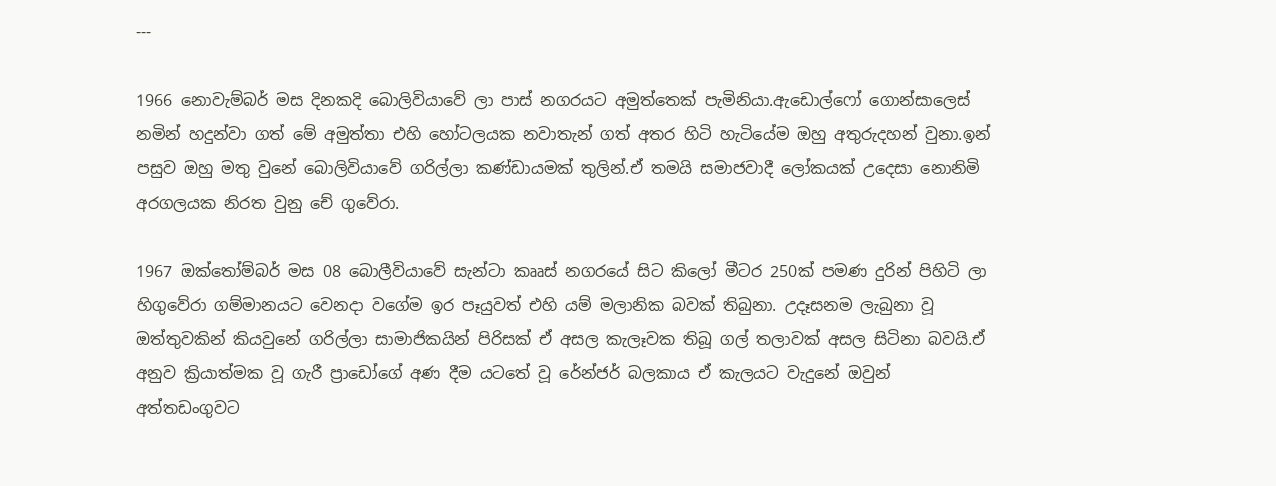---

1966 නොවැම්බර් මස දිනකදි බොලිවියාවේ ලා පාස් නගරයට අමුත්තෙක් පැමිනියා.ඇඩොල්ෆෝ ගොන්සාලෙස් නමින් හදුන්වා ගත් මේ අමුත්තා එහි හෝටලයක නවාතැන් ගත් අතර හිටි හැටියේම ඔහු අතුරුදහන් වුනා.ඉන් පසුව ඔහු මතු වුනේ බොලිවියාවේ ගරිල්ලා කණ්ඩායමක් තුලින්.ඒ තමයි සමාජවාදී ලෝකයක් උදෙසා නොනිමි අරගලයක නිරත වුනු චේ ගුවේරා.

1967 ඔක්තෝම්බර් මස 08 බොලීවියාවේ සැන්ටා කෲස් නගරයේ සිට කිලෝ මීටර 250ක් පමණ දුරින් පිහිටි ලා හිගුවේරා ගම්මානයට වෙනදා වගේම ඉර පෑයුවත් එහි යම් මලානික බවක් තිබුනා. උදෑසනම ලැබුනා වූ ඔත්තුවකින් කියවුනේ ගරිල්ලා සාමාජිකයින් පිරිසක් ඒ අසල කැලෑවක තිබූ ගල් තලාවක් අසල සිටිනා බවයි.ඒ අනුව ක්‍රියාත්මක වූ ගැරී ප්‍රාඩෝගේ අණ දීම යටතේ වූ රේන්ජර් බලකාය ඒ කැලයට වැදුනේ ඔවුන් අත්තඩංගුවට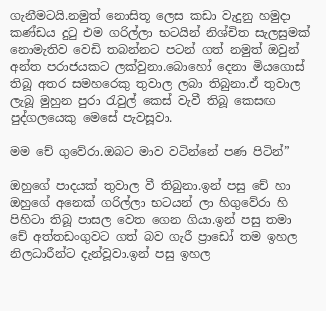ගැනීමටයි.නමුත් නොසිතූ ලෙස කඩා වැදුනු හමුදා කණ්ඩය දුටු එම ගරිල්ලා භටයින් නිශ්චිත සැලසුමක් නොමැතිව වෙඩි තබන්නට පටන් ගත් නමුත් ඔවුන් අන්ත පරාජයකට ලක්වුනා.බොහෝ දෙනා මියගොස් තිබූ අතර සමහරෙකු තුවාල ලබා තිබුනා.ඒ තුවාල ලැබූ මුහුන පුරා රැවුල් කෙස් වැවී තිබූ කෙසඟ පුද්ගලයෙකු මෙසේ පැවසූවා.

මම චේ ගුවේරා.ඔබට මාව වටින්නේ පණ පිටින්”

ඔහුගේ පාදයක් තුවාල වී තිබුනා.ඉන් පසු චේ හා ඔහුගේ අනෙක් ගරිල්ලා භටයන් ලා හිගුවේරා හි පිහිටා තිබූ පාසල වෙත ගෙන ගියා.ඉන් පසු තමා චේ අත්තඩංගුවට ගත් බව ගැරී ප්‍රාඩෝ තම ඉහල නිලධාරීන්ට දැන්වූවා.ඉන් පසු ඉහල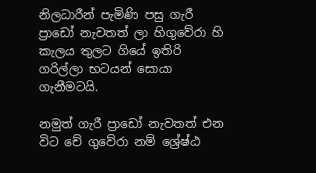නිලධාරීන් පැමිණි පසු ගැරී ප්‍රාඩෝ නැවතත් ලා හිගුවේරා හි කැලය තුලට ගියේ ඉතිරි ගරිල්ලා භටයන් සොයා ගැනීමටයි.

නමුත් ගැරී ප්‍රාඩෝ නැවතත් එන විට චේ ගුවේරා නම් ශ්‍රේෂ්ඨ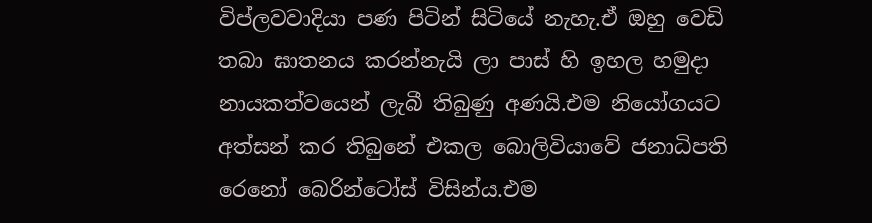විප්ලවවාදියා පණ පිටින් සිටියේ නැහැ.ඒ ඔහු වෙඩි තබා ඝාතනය කරන්නැයි ලා පාස් හි ඉහල හමුදා නායකත්වයෙන් ලැබී තිබුණු අණයි.එම නියෝගයට අත්සන් කර තිබුනේ එකල බොලිවියාවේ ජනාධිපති රෙනෝ බෙරින්ටෝස් විසින්ය.එම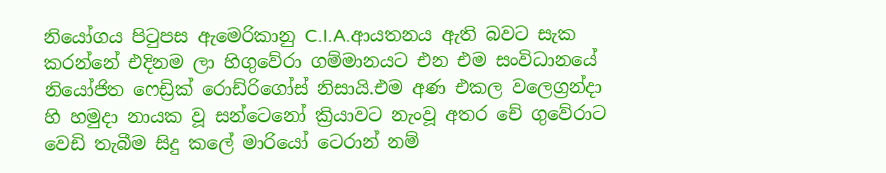නියෝගය පිටුපස ඇමෙරිකානු C.I.A.ආයතනය ඇති බවට සැක කරන්නේ එදිනම ලා හිගුවේරා ගම්මානයට එන එම සංවිධානයේ නියෝජිත ෆෙඩ්‍රික් රොඩ්රිගෝස් නිසායි.එම අණ එකල වලෙග්‍රන්දා හි හමුදා නායක වූ සන්ටෙනෝ ක්‍රියාවට නැංවූ අතර චේ ගුවේරාට වෙඩි තැබීම සිදු කලේ මාරියෝ ටෙරාන් නම්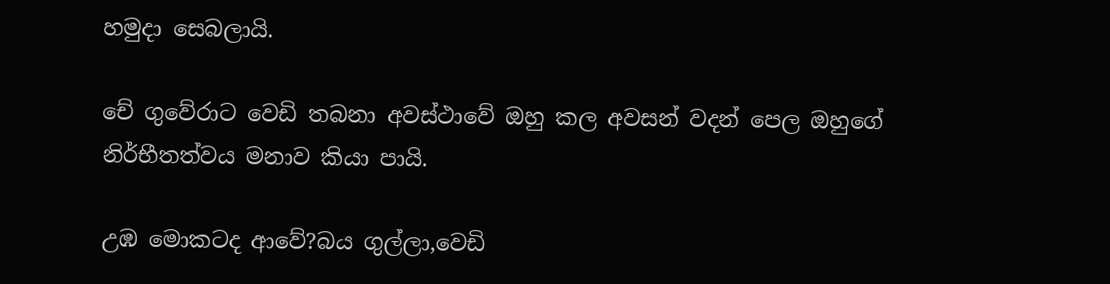හමුදා සෙබලායි.

චේ ගුවේරාට වෙඩි තබනා අවස්ථාවේ ඔහු කල අවසන් වදන් පෙල ඔහුගේ නිර්භීතත්වය මනාව කියා පායි.

උඹ මොකටද ආවේ?බය ගුල්ලා,වෙඩි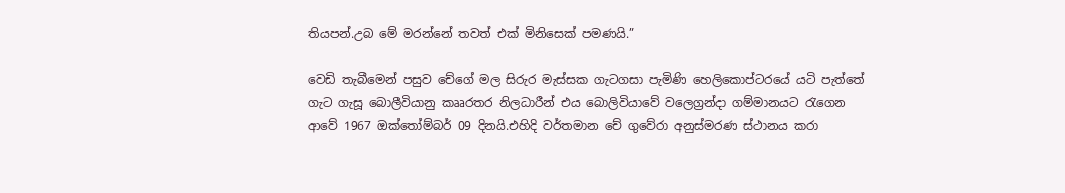තියපන්.උබ මේ මරන්නේ තවත් එක් මිනිසෙක් පමණයි.”

වෙඩි තැබීමෙන් පසුව චේගේ මල සිරුර මැස්සක ගැටගසා පැමිණි හෙලිකොප්‍ටරයේ යටි පැත්තේ ගැට ගැසූ බොලීවියානු කෲරතර නිලධාරීන් එය බොලිවියාවේ වලෙග්‍රන්දා ගම්මානයට රැගෙන ආවේ 1967 ඔක්තෝම්බර් 09 දිනයි.එහිදි වර්තමාන චේ ගුවේරා අනුස්මරණ ස්ථානය කරා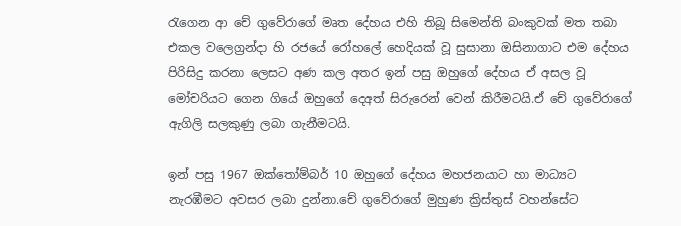රැගෙන ආ චේ ගුවේරාගේ මෘත දේහය එහි තිබූ සිමෙන්ති බංකුවක් මත තබා එකල වලෙග්‍රන්දා හි රජයේ රෝහලේ හෙදියක් වූ සුසානා ඔසිනාගාට එම දේහය පිරිසිදු කරනා ලෙසට අණ කල අතර ඉන් පසු ඔහුගේ දේහය ඒ අසල වූ මෝචරියට ගෙන ගියේ ඔහුගේ දෙඅත් සිරුරෙන් වෙන් කිරීමටයි.ඒ චේ ගුවේරාගේ ඇගිලි සලකුණු ලබා ගැනීමටයි.

ඉන් පසු 1967 ඔක්තෝම්බර් 10 ඔහුගේ දේහය මහජනයාට හා මාධ්‍යට නැරඹීමට අවසර ලබා දුන්නා.චේ ගුවේරාගේ මුහුණ ක්‍රිස්තුස් වහන්සේට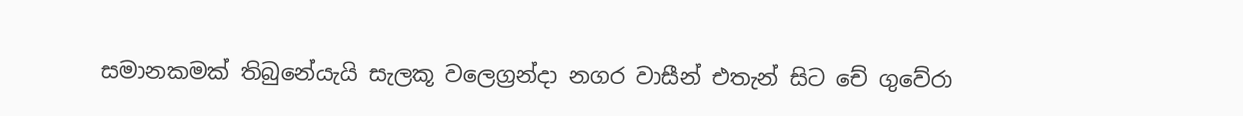සමානකමක් තිබුනේයැයි සැලකූ වලෙග්‍රන්දා නගර වාසීන් එතැන් සිට චේ ගුවේරා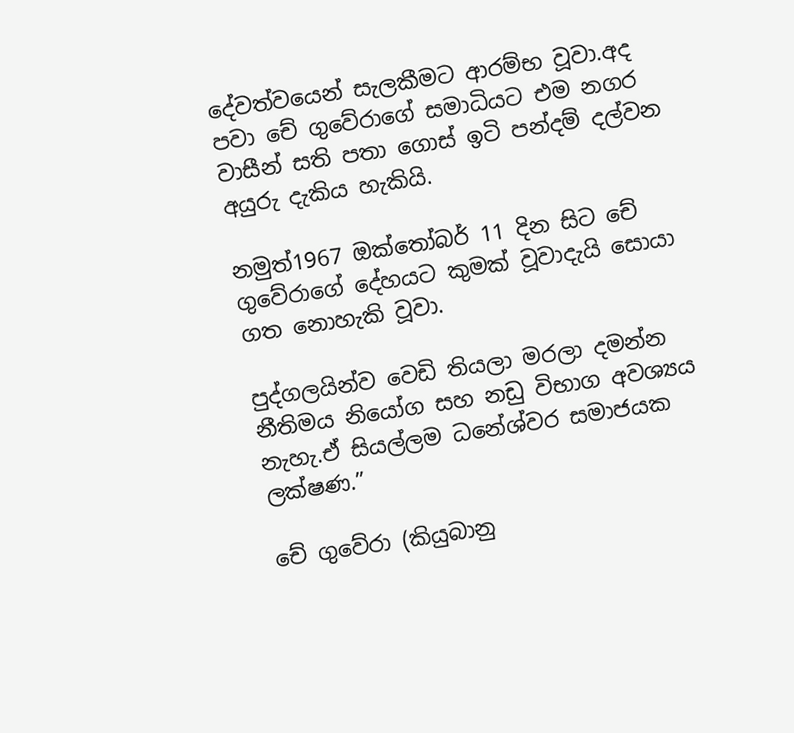දේවත්වයෙන් සැලකීමට ආරම්භ වූවා.අද පවා චේ ගුවේරාගේ සමාධියට එම නගර වාසීන් සති පතා ගොස් ඉටි පන්දම් දල්වන අයුරු දැකිය හැකියි.

නමුත්1967 ඔක්තෝබර් 11 දින සිට චේ ගුවේරාගේ දේහයට කුමක් වූවාදැයි සොයා ගත නොහැකි වූවා.

පුද්ගලයින්ව වෙඩි තියලා මරලා දමන්න නීතිමය නියෝග සහ නඩු විභාග අවශ්‍යය නැහැ.ඒ සියල්ලම ධනේශ්වර සමාජයක ලක්ෂණ.”

චේ ගුවේරා (කියුබානු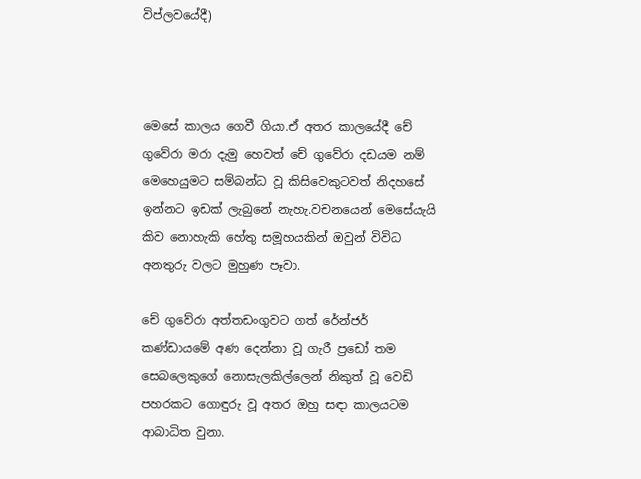විප්ලවයේදී)



මෙසේ කාලය ගෙවී ගියා.ඒ අතර කාලයේදී චේ ගුවේරා මරා දැමු හෙවත් චේ ගුවේරා දඩයම නම් මෙහෙයුමට සම්බන්ධ වූ කිසිවෙකුටවත් නිදහසේ ඉන්නට ඉඩක් ලැබුනේ නැහැ.වචනයෙන් මෙසේයැයි කිව නොහැකි හේතු සමූහයකින් ඔවුන් විවිධ අනතුරු වලට මුහුණ පෑවා.

චේ ගුවේරා අත්තඩංගුවට ගත් රේන්ජර් කණ්ඩායමේ අණ දෙන්නා වූ ගැරී ප්‍රඩෝ තම සෙබලෙකුගේ නොසැලකිල්ලෙන් නිකුත් වූ වෙඩි පහරකට ගොඳුරු වූ අතර ඔහු සඳා කාලයටම ආබාධිත වුනා.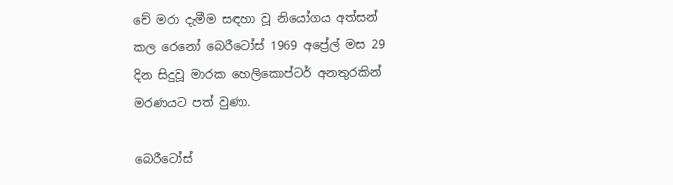චේ මරා දැමීම සඳහා වූ නියෝගය අත්සන් කල රෙනෝ බෙරීටෝස් 1969 අප්‍රේල් මස 29 දින සිදුවූ මාරක හෙලිකොප්ටර් අනතුරකින් මරණයට පත් වුණා.

බෙරීටෝස්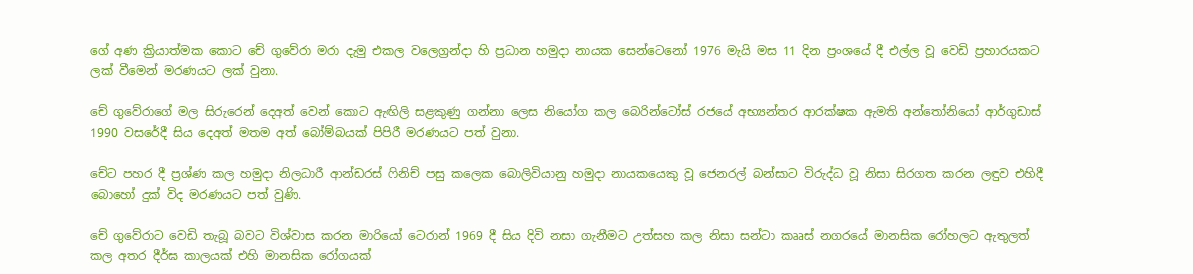ගේ අණ ක්‍රියාත්මක කොට චේ ගුවේරා මරා දැමු එකල වලෙග්‍රන්දා හි ප්‍රධාන හමුදා නායක සෙන්ටෙනෝ 1976 මැයි මස 11 දින ප්‍රංශයේ දී එල්ල වූ වෙඩි ප්‍රහාරයකට ලක් වීමෙන් මරණයට ලක් වුනා.

චේ ගුවේරාගේ මල සිරුරෙන් දෙඅත් වෙන් කොට ඇඟිලි සළකුණු ගන්නා ලෙස නියෝග කල බෙරින්ටෝස් රජයේ අභ්‍යන්තර ආරක්ෂක ඇමති අන්තෝනියෝ ආර්ගුඩාස් 1990 වසරේදී සිය දෙඅත් මතම අත් බෝම්බයක් පිපිරී මරණයට පත් වුනා.

චේට පහර දී ප්‍රශ්ණ කල හමුදා නිලධාරී ආන්ඩරස් ෆිනිච් පසු කලෙක බොලිවියානු හමුදා නායකයෙකු වූ ජෙනරල් බන්සාට විරුද්ධ වූ නිසා සිරගත කරන ලඳුව එහිදී බොහෝ දුක් විද මරණයට පත් වුණි.

චේ ගුවේරාට වෙඩි තැබූ බවට විශ්වාස කරන මාරියෝ ටෙරාන් 1969 දී සිය දිවි නසා ගැනීමට උත්සහ කල නිසා සන්ටා කෲස් නගරයේ මානසික රෝහලට ඇතුලත් කල අතර දීර්ඝ කාලයක් එහි මානසික රෝගයක්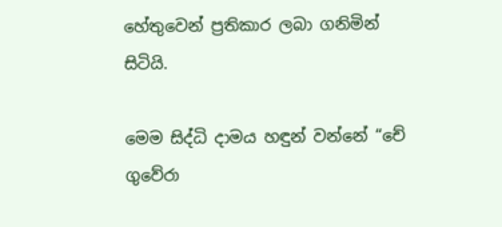හේතුවෙන් ප්‍රතිකාර ලබා ගනිමින් සිටියි.

මෙම සිද්ධි දාමය හඳුන් වන්නේ “චේ ගුවේරා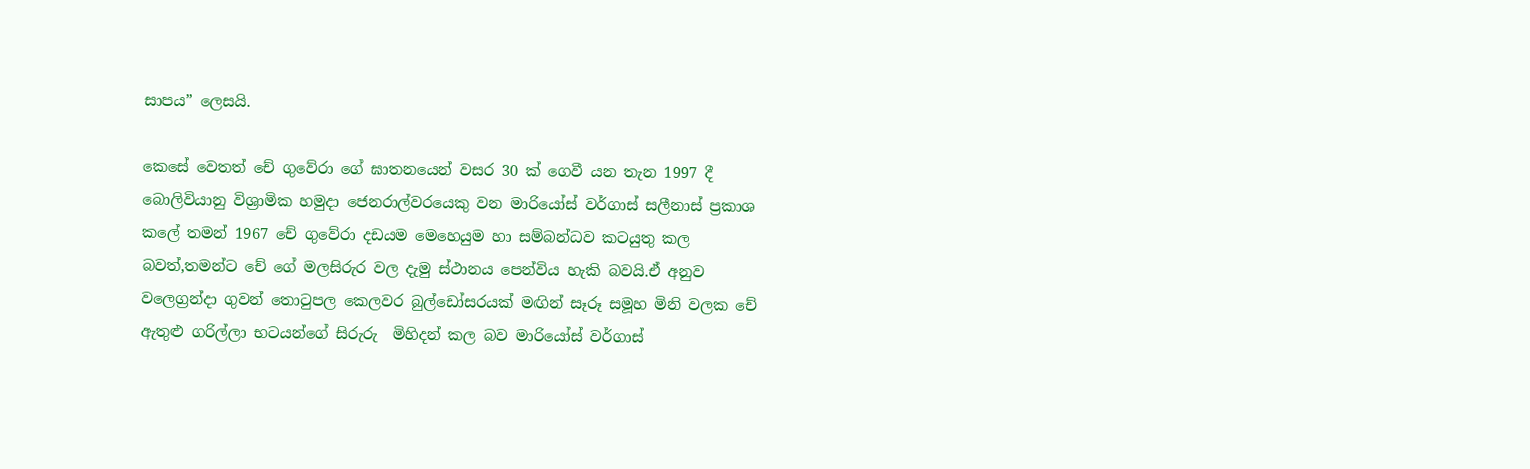සාපය” ලෙසයි.

කෙසේ වෙතත් චේ ගුවේරා ගේ ඝාතනයෙන් වසර 30 ක් ගෙවී යන තැන 1997 දී බොලිවියානු විශ්‍රාමික හමුදා ජෙනරාල්වරයෙකු වන මාරියෝස් වර්ගාස් සලීනාස් ප්‍රකාශ කලේ තමන් 1967 චේ ගුවේරා දඩයම මෙහෙයුම හා සම්බන්ධව කටයුතු කල බවත්,තමන්ට චේ ගේ මලසිරුර වල දැමු ස්ථානය පෙන්විය හැකි බවයි.ඒ අනුව වලෙග්‍රන්දා ගුවන් තොටුපල කෙලවර බුල්ඩෝසරයක් මඟින් සෑරූ සමූහ මිනි වලක චේ ඇතුළු ගරිල්ලා භටයන්ගේ සිරුරු  මිහිදන් කල බව මාරියෝස් වර්ගාස්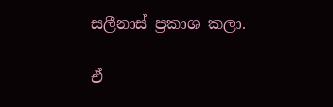සලීනාස් ප්‍රකාශ කලා.

ඒ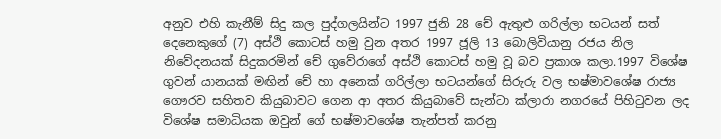අනුව එහි කැනීම් සිදු කල පුද්ගලයින්ට 1997 ජුනි 28 චේ ඇතුළු ගරිල්ලා භටයන් සත් දෙනෙකුගේ (7) අස්ථි කොටස් හමු වුන අතර 1997 ජූලි 13 බොලිවියානු රජය නිල නිවේදනයක් සිදුකරමින් චේ ගුවේරාගේ අස්ථි කොටස් හමු වූ බව ප්‍රකාශ කලා.1997 විශේෂ ගුවන් යානයක් මඟින් චේ හා අනෙක් ගරිල්ලා භටයන්ගේ සිරුරු වල භෂ්මාවශේෂ රාජ්‍ය ගෞරව සහිතව කියුබාවට ගෙන ආ අතර කියුබාවේ සැන්ටා ක්ලාරා නගරයේ පිහිටුවන ලද විශේෂ සමාධියක ඔවුන් ගේ භෂ්මාවශේෂ තැන්පත් කරනු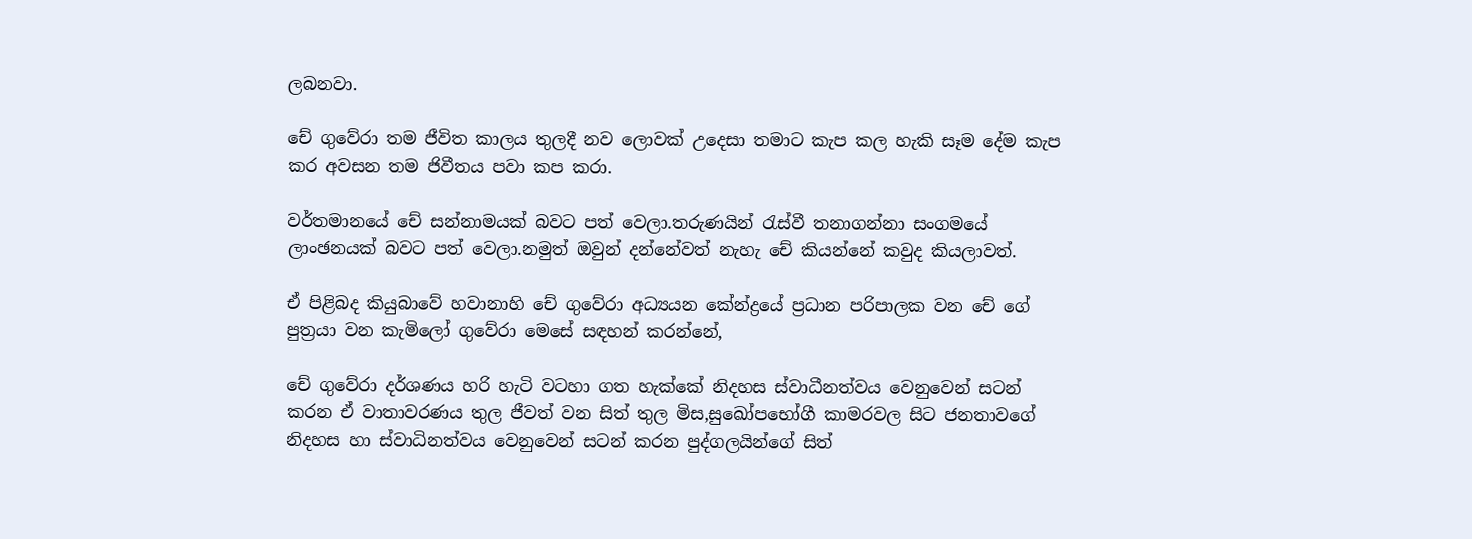ලබනවා.

චේ ගුවේරා තම ජීවිත කාලය තුලදී නව ලොවක් උදෙසා තමාට කැප කල හැකි සෑම දේම කැප කර අවසන තම ජිවීතය පවා කප කරා.

වර්තමානයේ චේ සන්නාමයක් බවට පත් වෙලා.තරුණයින් රැස්වී තනාගන්නා සංගමයේ ලාංඡනයක් බවට පත් වෙලා.නමුත් ඔවුන් දන්නේවත් නැහැ චේ කියන්නේ කවුද කියලාවත්.

ඒ පිළිබද කියුබාවේ හවානාහි චේ ගුවේරා අධ්‍යයන කේන්ද්‍රයේ ප්‍රධාන පරිපාලක වන චේ ගේ පුත්‍රයා වන කැමිලෝ ගුවේරා මෙසේ සඳහන් කරන්නේ,

චේ ගුවේරා දර්ශණය හරි හැටි වටහා ගත හැක්කේ නිදහස ස්වාධීනත්වය වෙනුවෙන් සටන් කරන ඒ වාතාවරණය තුල ජීවත් වන සිත් තුල මිස,සුඛෝපභෝගී කාමරවල සිට ජනතාවගේ නිදහස හා ස්වාධිනත්වය වෙනුවෙන් සටන් කරන පුද්ගලයින්ගේ සිත්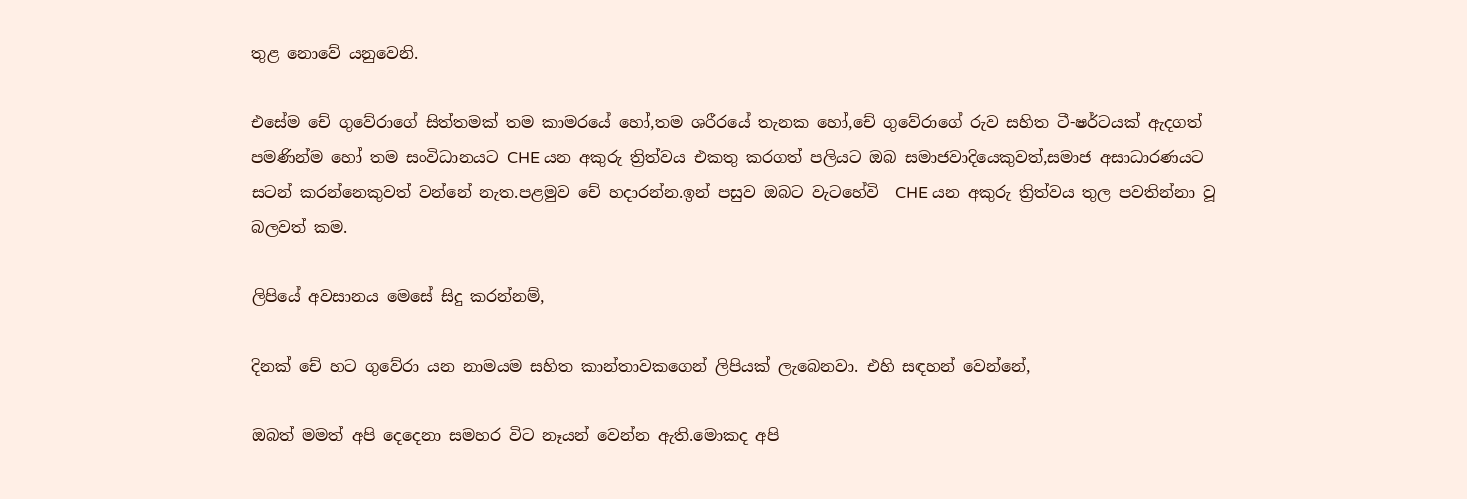තුළ නොවේ යනුවෙනි.

එසේම චේ ගුවේරාගේ සිත්තමක් තම කාමරයේ හෝ,තම ශරීරයේ තැනක හෝ,චේ ගුවේරාගේ රුව සහිත ටී-ෂර්ටයක් ඇදගත් පමණින්ම හෝ තම සංවිධානයට CHE යන අකුරු ත්‍රිත්වය එකතු කරගත් පලියට ඔබ සමාජවාදියෙකුවත්,සමාජ අසාධාරණයට සටන් කරන්නෙකුවත් වන්නේ නැත.පළමුව චේ හදාරන්න.ඉන් පසුව ඔබට වැටහේවි  CHE යන අකුරු ත්‍රිත්වය තුල පවතින්නා වූ බලවත් කම.

ලිපියේ අවසානය මෙසේ සිදු කරන්නම්,

දිනක් චේ හට ගුවේරා යන නාමයම සහිත කාන්තාවකගෙන් ලිපියක් ලැබෙනවා. එහි සඳහන් වෙන්නේ,

ඔබත් මමත් අපි දෙදෙනා සමහර විට නෑයන් වෙන්න ඇති.මොකද අපි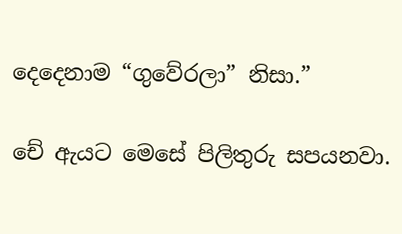දෙදෙනාම “ගුවේරලා” නිසා.”

චේ ඇයට මෙසේ පිලිතුරු සපයනවා.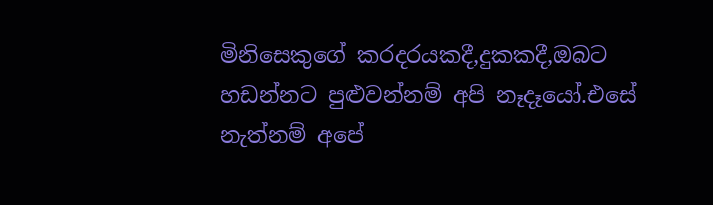මිනිසෙකුගේ කරදරයකදී,දුකකදී,ඔබට හඩන්නට පුළුවන්නම් අපි නෑදෑයෝ.එසේ නැත්නම් අපේ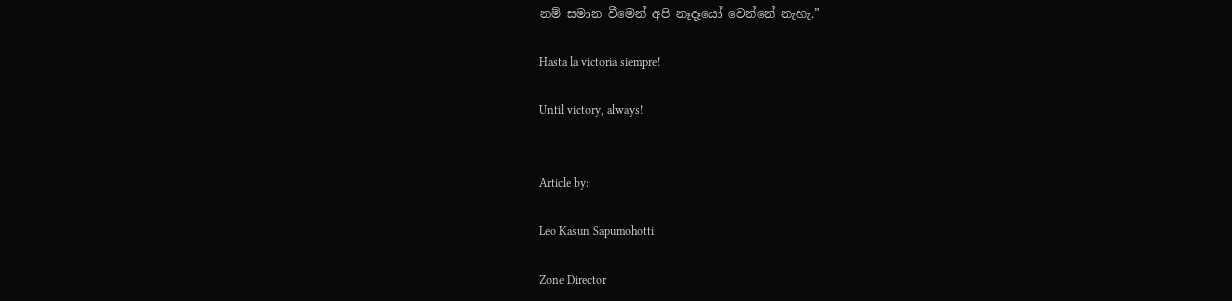නම් සමාන වීමෙන් අපි නෑදෑයෝ වෙන්නේ නැහැ.”

Hasta la victoria siempre!

Until victory, always!


Article by:

Leo Kasun Sapumohotti

Zone Director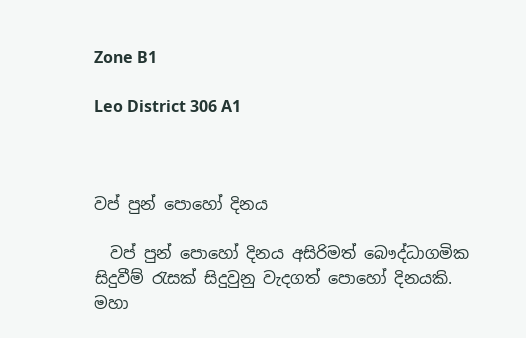Zone B1

Leo District 306 A1



වප් පුන් පොහෝ දිනය

  වප් පුන් පොහෝ දිනය අසිරිමත් බෞද්ධාගමික සිදුවීම් රැසක් සිදුවුනු වැදගත් පොහෝ දිනයකි. මහා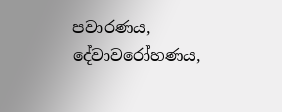පවාරණය, දේවාවරෝහණය,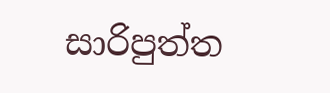සාරිපුත්ත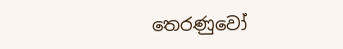තෙරණුවෝ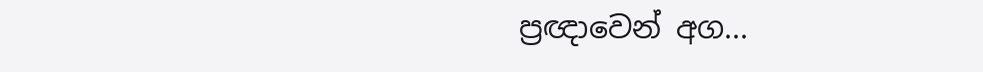ප්‍රඥාවෙන් අග...